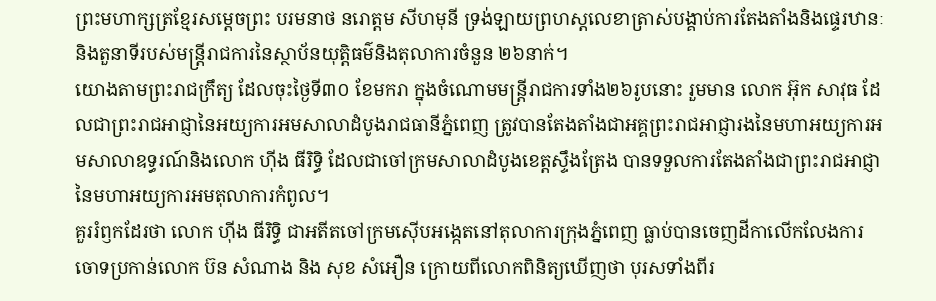ព្រះមហាក្សត្រខ្មែរសម្តេចព្រះ បរមនាថ នរោត្តម សីហមុនី ទ្រង់ឡាយព្រហស្តលេខាត្រាស់បង្គាប់ការតែងតាំងនិងផ្ទេរឋានៈនិងតួនាទីរបស់មន្រ្តីរាជការនៃស្ថាប័នយុត្តិធម៌និងតុលាការចំនួន ២៦នាក់។
យោងតាមព្រះរាជក្រឹត្យ ដែលចុះថ្ងៃទី៣០ ខែមករា ក្នុងចំណោមមន្រ្តីរាជការទាំង២៦រូបនោះ រួមមាន លោក អ៊ុក សាវុធ ដែលជាព្រះរាជអាជ្ញានៃអយ្យការអមសាលាដំបូងរាជធានីភ្នំពេញ ត្រូវបានតែងតាំងជាអគ្គព្រះរាជអាជ្ញារងនៃមហាអយ្យការអមសាលាឧទ្ធរណ៍និងលោក ហ៊ីង ធីរិទិ្ធ ដែលជាចៅក្រមសាលាដំបូងខេត្តស្ទឹងត្រែង បានទទួលការតែងតាំងជាព្រះរាជអាជ្ញានៃមហាអយ្យការអមតុលាការកំពូល។
គួររំឭកដែរថា លោក ហ៊ីង ធីរិទិ្ធ ជាអតីតចៅក្រមស៊ើបអង្កេតនៅតុលាការក្រុងភ្នំពេញ ធ្លាប់បានចេញដីកាលើកលែងការចោទប្រកាន់លោក ប៊ន សំណាង និង សុខ សំអឿន ក្រោយពីលោកពិនិត្យឃើញថា បុរសទាំងពីរ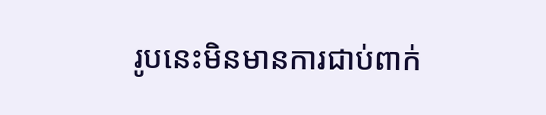រូបនេះមិនមានការជាប់ពាក់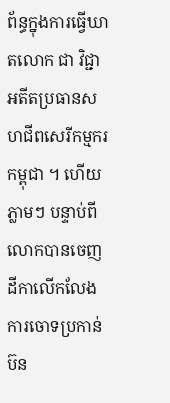ព័ន្ធក្នុងការធ្វើឃាតលោក ជា វិជ្ជា អតីតប្រធានសហជីពសេរីកម្មករកម្ពុជា ។ ហើយភ្លាមៗ បន្ទាប់ពីលោកបានចេញដីកាលើកលែងការចោទប្រកាន់ ប៊ន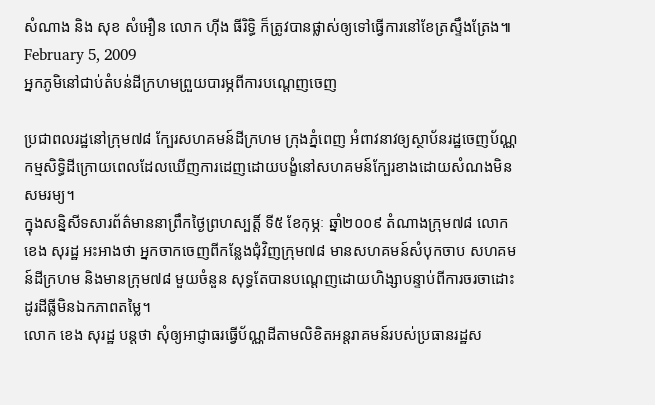សំណាង និង សុខ សំអឿន លោក ហ៊ីង ធីរិទិ្ធ ក៏ត្រូវបានផ្លាស់ឲ្យទៅធ្វើការនៅខែត្រស្ទឹងត្រែង៕
February 5, 2009
អ្នកភូមិនៅជាប់តំបន់ដីក្រហមព្រួយបារម្ភពីការបណ្ដេញចេញ

ប្រជាពលរដ្ឋនៅក្រុម៧៨ ក្បែរសហគមន៍ដីក្រហម ក្រុងភ្នំពេញ អំពាវនាវឲ្យស្ថាប័នរដ្ឋចេញប័ណ្ណកម្មសិទ្ធិដីក្រោយពេលដែលឃើញការដេញដោយបង្ខំនៅសហគមន៍ក្បែរខាងដោយសំណងមិនសមរម្យ។
ក្នុងសន្និសីទសារព័ត៌មាននាព្រឹកថ្ងៃព្រហស្បត្តិ៍ ទី៥ ខែកុម្ភៈ ឆ្នាំ២០០៩ តំណាងក្រុម៧៨ លោក ខេង សុរដ្ឋ អះអាងថា អ្នកចាកចេញពីកន្លែងជុំវិញក្រុម៧៨ មានសហគមន៍សំបុកចាប សហគមន៍ដីក្រហម និងមានក្រុម៧៨ មួយចំនួន សុទ្ធតែបានបណ្តេញដោយហិង្សាបន្ទាប់ពីការចរចាដោះដូរដីធ្លីមិនឯកភាពតម្លៃ។
លោក ខេង សុរដ្ឋ បន្តថា សុំឲ្យអាជ្ញាធរធ្វើប័ណ្ណដីតាមលិខិតអន្តរាគមន៍របស់ប្រធានរដ្ឋស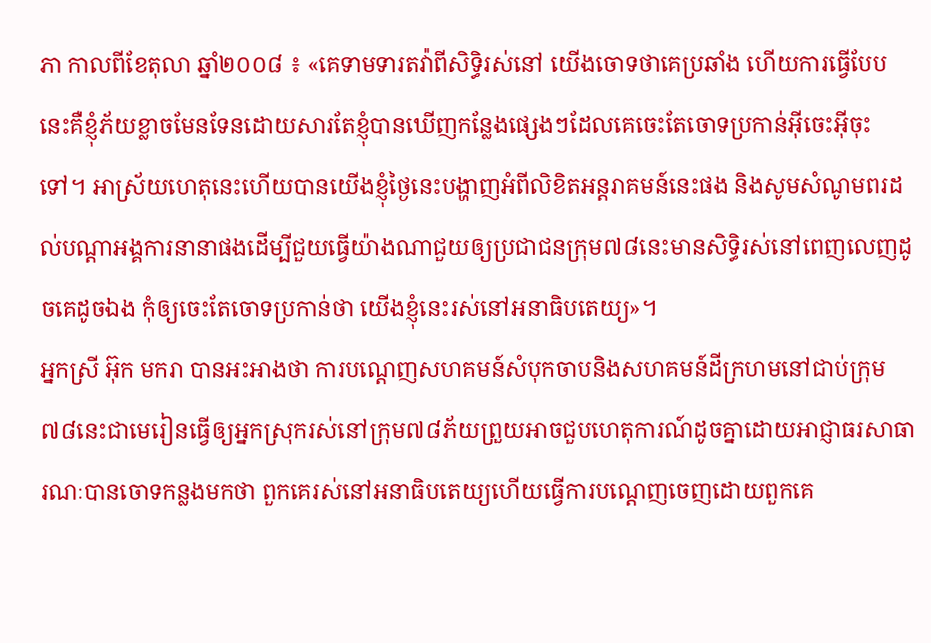ភា កាលពីខែតុលា ឆ្នាំ២០០៨ ៖ «គេទាមទារតវ៉ាពីសិទ្ធិរស់នៅ យើងចោទថាគេប្រឆាំង ហើយការធ្វើបែបនេះគឺខ្ញុំភ័យខ្លាចមែនទែនដោយសារតែខ្ញុំបានឃើញកន្លែងផ្សេងៗដែលគេចេះតែចោទប្រកាន់អ៊ីចេះអ៊ីចុះទៅ។ អាស្រ័យហេតុនេះហើយបានយើងខ្ញុំថ្ងៃនេះបង្ហាញអំពីលិខិតអន្តរាគមន៍នេះផង និងសូមសំណូមពរដល់បណ្ដាអង្គការនានាផងដើម្បីជួយធ្វើយ៉ាងណាជួយឲ្យប្រជាជនក្រុម៧៨នេះមានសិទ្ធិរស់នៅពេញលេញដូចគេដូចឯង កុំឲ្យចេះតែចោទប្រកាន់ថា យើងខ្ញុំនេះរស់នៅអនាធិបតេយ្យ»។
អ្នកស្រី អ៊ុក មករា បានអះអាងថា ការបណ្តេញសហគមន៍សំបុកចាបនិងសហគមន៍ដីក្រហមនៅជាប់ក្រុម៧៨នេះជាមេរៀនធ្វើឲ្យអ្នកស្រុករស់នៅក្រុម៧៨ភ័យព្រួយអាចជួបហេតុការណ៍ដូចគ្នាដោយអាជ្ញាធរសាធារណៈបានចោទកន្លងមកថា ពួកគេរស់នៅអនាធិបតេយ្យហើយធ្វើការបណ្ដេញចេញដោយពួកគេ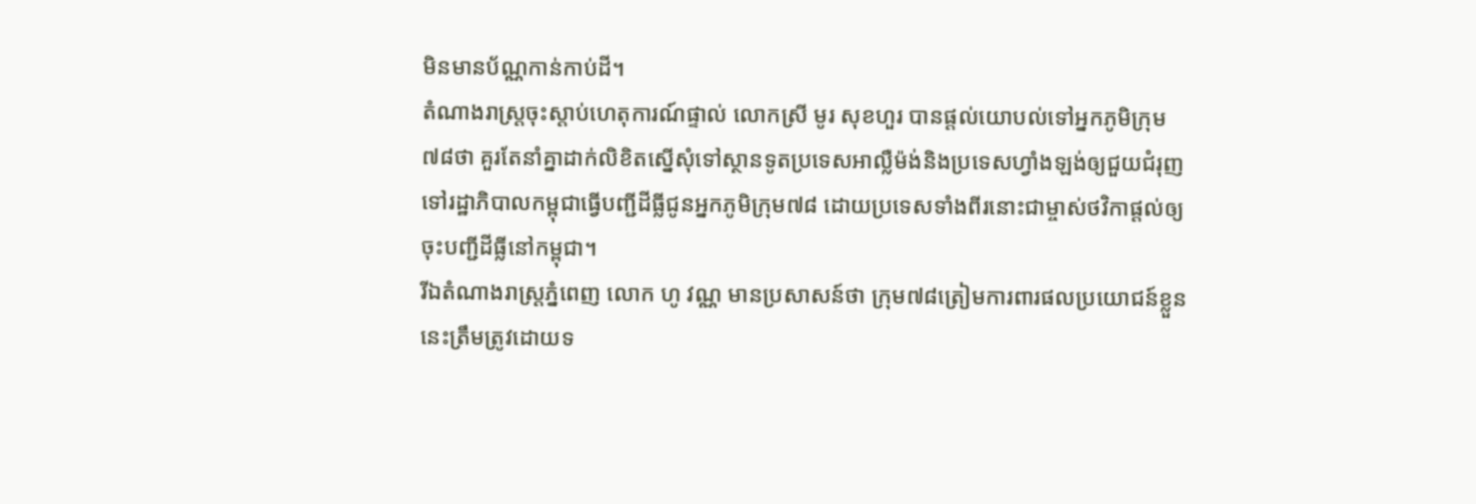មិនមានប័ណ្ណកាន់កាប់ដី។
តំណាងរាស្រ្តចុះស្តាប់ហេតុការណ៍ផ្ទាល់ លោកស្រី មូរ សុខហួរ បានផ្តល់យោបល់ទៅអ្នកភូមិក្រុម៧៨ថា គួរតែនាំគ្នាដាក់លិខិតស្នើសុំទៅស្ថានទូតប្រទេសអាលឺ្លម៉ង់និងប្រទេសហ្វាំងឡង់ឲ្យជួយជំរុញទៅរដ្ឋាភិបាលកម្ពុជាធ្វើបញ្ជីដីធ្លីជូនអ្នកភូមិក្រុម៧៨ ដោយប្រទេសទាំងពីរនោះជាម្ចាស់ថវិកាផ្តល់ឲ្យចុះបញ្ជីដីធ្លីនៅកម្ពុជា។
រីឯតំណាងរាស្រ្តភ្នំពេញ លោក ហូ វណ្ណ មានប្រសាសន៍ថា ក្រុម៧៨ត្រៀមការពារផលប្រយោជន៍ខ្លួននេះត្រឹមត្រូវដោយទ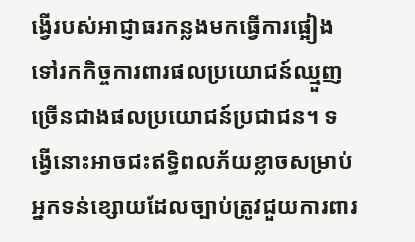ង្វើរបស់អាជ្ញាធរកន្លងមកធ្វើការផ្អៀងទៅរកកិច្ចការពារផលប្រយោជន៍ឈ្មួញច្រើនជាងផលប្រយោជន៍ប្រជាជន។ ទង្វើនោះអាចជះឥទ្ធិពលភ័យខ្លាចសម្រាប់អ្នកទន់ខ្សោយដែលច្បាប់ត្រូវជួយការពារ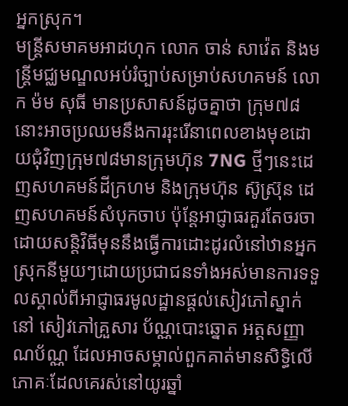អ្នកស្រុក។
មន្រ្តីសមាគមអាដហុក លោក ចាន់ សាវ៉េត និងមន្រ្តីមជ្ឈមណ្ឌលអប់រំច្បាប់សម្រាប់សហគមន៍ លោក ម៉ម សុធី មានប្រសាសន៍ដូចគ្នាថា ក្រុម៧៨នោះអាចប្រឈមនឹងការរុះរើនាពេលខាងមុខដោយជុំវិញក្រុម៧៨មានក្រុមហ៊ុន 7NG ថ្មីៗនេះដេញសហគមន៍ដីក្រហម និងក្រុមហ៊ុន ស៊ូស្រ៊ុន ដេញសហគមន៍សំបុកចាប ប៉ុន្តែអាជ្ញាធរគួរតែចរចាដោយសន្តិវិធីមុននឹងធ្វើការដោះដូរលំនៅឋានអ្នកស្រុកនីមួយៗដោយប្រជាជនទាំងអស់មានការទទួលស្គាល់ពីអាជ្ញាធរមូលដ្ឋានផ្តល់សៀវភៅស្នាក់នៅ សៀវភៅគ្រួសារ ប័ណ្ណបោះឆ្នោត អត្តសញ្ញាណប័ណ្ណ ដែលអាចសម្គាល់ពួកគាត់មានសិទ្ធិលើភោគៈដែលគេរស់នៅយូរឆ្នាំ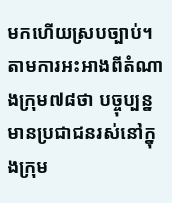មកហើយស្របច្បាប់។
តាមការអះអាងពីតំណាងក្រុម៧៨ថា បច្ចុប្បន្នមានប្រជាជនរស់នៅក្នុងក្រុម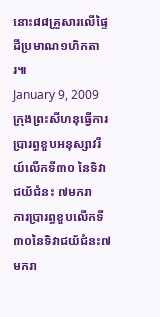នោះ៨៨គ្រួសារលើផ្ទៃដីប្រមាណ១ហិកតារ៕
January 9, 2009
ក្រុងព្រះសីហនុធ្វើការប្រារព្ធខួបអនុស្សាវរីយ៍លើកទី៣០ នៃទិវាជយ័ជំនះ ៧មករា
ការប្រារព្ធខួបលើកទី៣០នៃទិវាជយ័ជំនះ៧មករា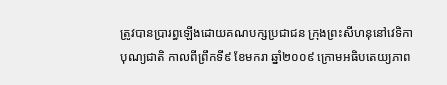ត្រូវបានប្រារព្ធឡើងដោយគណបក្សប្រជាជន ក្រុងព្រះសីហនុនៅវេទិកាបុណ្យជាតិ កាលពីព្រឹកទី៩ ខែមករា ឆ្នាំ២០០៩ ក្រោមអធិបតេយ្យភាព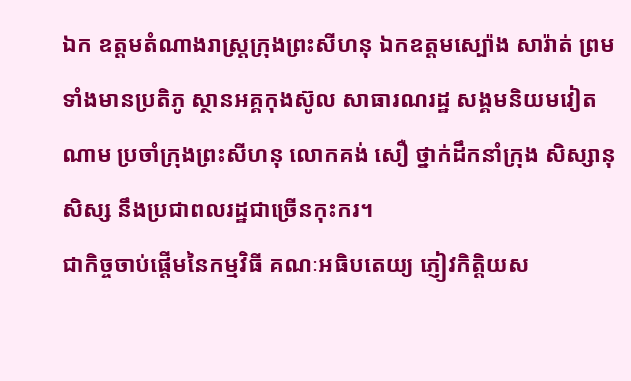ឯក ឧត្តមតំណាងរាស្ត្រក្រុងព្រះសីហនុ ឯកឧត្តមស្ប៉ោង សារ៉ាត់ ព្រមទាំងមានប្រតិភូ ស្ថានអគ្គកុងស៊ូល សាធារណរដ្ឋ សង្គមនិយមវៀតណាម ប្រចាំក្រុងព្រះសីហនុ លោកគង់ សឿ ថ្នាក់ដឹកនាំក្រុង សិស្សានុសិស្ស នឹងប្រជាពលរដ្ឋជាច្រើនកុះករ។
ជាកិច្ចចាប់ផ្តើមនៃកម្មវិធី គណៈអធិបតេយ្យ ភ្ញៀវកិត្តិយស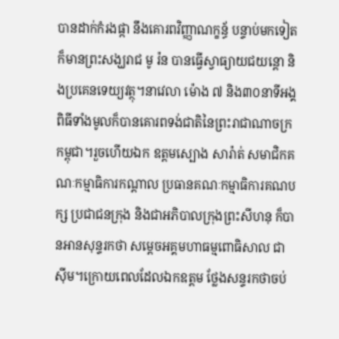បានដាក់កំរងផ្កា នឹងគោរពវិញ្ញាណក្ខន្ធ័ បន្ទាប់មកទៀត ក៏មានព្រះសង្ឃរាជ មូ រ៉ន បានធ្វើស្វាធ្យាយជយន្តោ និងប្រគេនទេយ្យវត្ថុ។នាវេលា ម៉ោង ៧ និង៣០នាទីអង្គពិធីទាំងមូលក៏បានគោរពទង់ជាតិនៃព្រះរាជាណាចក្រកម្ពុជា។រួចហើយឯក ឧត្តមស្បោង សារ៉ាត់ សមាជិកគណៈកម្មាធិការកណ្តាល ប្រធានគណៈកម្មាធិការគណបក្ស ប្រជាជនក្រុង និងជាអភិបាលក្រុងព្រះសីហនុ ក៏បានអានសុន្ទរកថា សម្តេចអគ្គមហាធម្មពោធិសាល ជា ស៊ីម។ក្រោយពេលដែលឯកឧត្តម ថ្លែងសន្ទរកថាចប់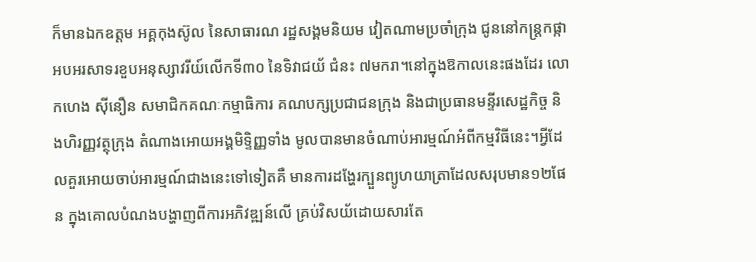ក៏មានឯកឧត្តម អគ្គកុងស៊ូល នៃសាធារណ រដ្ឋសង្គមនិយម វៀតណាមប្រចាំក្រុង ជូននៅកន្ត្រកផ្កា អបអរសាទរខួបអនុស្សាវរីយ៍លើកទី៣០ នៃទិវាជយ័ ជំនះ ៧មករា។នៅក្នុងឱកាលនេះផងដែរ លោកហេង ស៊ីនឿន សមាជិកគណៈកម្មាធិការ គណបក្សប្រជាជនក្រុង និងជាប្រធានមន្ទីរសេដ្ឋកិច្ច និងហិរញ្ញវត្ថុក្រុង តំណាងអោយអង្គមិទ្ទិញ្ញទាំង មូលបានមានចំណាប់អារម្មណ៍អំពីកម្មវិធីនេះ។អ្វីដែលគួរអោយចាប់អារម្មណ៍ជាងនេះទៅទៀតគឺ មានការដង្ហែរក្បួនព្យូហយាត្រាដែលសរុបមាន១២ផែន ក្នុងគោលបំណងបង្ហាញពីការអភិវឌ្ឍន៍លើ គ្រប់វិសយ័ដោយសារតែ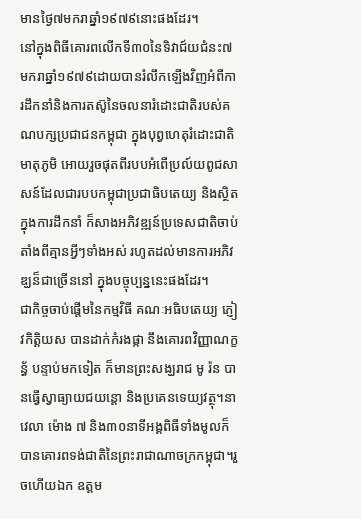មានថ្ងៃ៧មករាឆ្នាំ១៩៧៩នោះផងដែរ។
នៅក្នុងពិធីគោរពលើកទី៣០នៃទិវាជ៍យជំនះ៧មករាឆ្នាំ១៩៧៩ដោយបានរំលឹកឡើងវិញអំពីការដឹកនាំនិងការតស៊ូនៃចលនារំដោះជាតិរបស់គណបក្សប្រជាជនកម្ពុជា ក្នុងបុព្វហេតុរំដោះជាតិមាតុភូមិ អោយរួចផុតពីរបបអំពើប្រល៍យពូជសាសន៍ដែលជារបបកម្ពុជាប្រជាធិបតេយ្យ និងស្ថិតក្នុងការដឹកនាំ ក៏សាងអភិវឌ្ឍន៍ប្រទេសជាតិចាប់តាំងពីគ្មានអ្វីៗទាំងអស់ រហូតដល់មានការអភិវឌ្ឃន៏ជាច្រើននៅ ក្នុងបច្ចុប្បន្ននេះផងដែរ។
ជាកិច្ចចាប់ផ្តើមនៃកម្មវិធី គណៈអធិបតេយ្យ ភ្ញៀវកិត្តិយស បានដាក់កំរងផ្កា នឹងគោរពវិញ្ញាណក្ខន្ធ័ បន្ទាប់មកទៀត ក៏មានព្រះសង្ឃរាជ មូ រ៉ន បានធ្វើស្វាធ្យាយជយន្តោ និងប្រគេនទេយ្យវត្ថុ។នាវេលា ម៉ោង ៧ និង៣០នាទីអង្គពិធីទាំងមូលក៏បានគោរពទង់ជាតិនៃព្រះរាជាណាចក្រកម្ពុជា។រួចហើយឯក ឧត្តម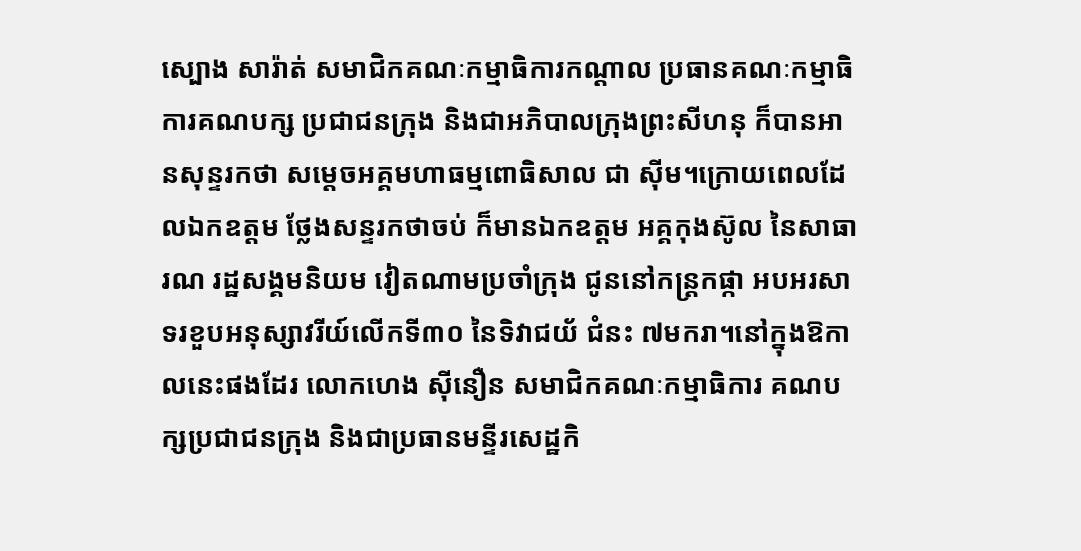ស្បោង សារ៉ាត់ សមាជិកគណៈកម្មាធិការកណ្តាល ប្រធានគណៈកម្មាធិការគណបក្ស ប្រជាជនក្រុង និងជាអភិបាលក្រុងព្រះសីហនុ ក៏បានអានសុន្ទរកថា សម្តេចអគ្គមហាធម្មពោធិសាល ជា ស៊ីម។ក្រោយពេលដែលឯកឧត្តម ថ្លែងសន្ទរកថាចប់ ក៏មានឯកឧត្តម អគ្គកុងស៊ូល នៃសាធារណ រដ្ឋសង្គមនិយម វៀតណាមប្រចាំក្រុង ជូននៅកន្ត្រកផ្កា អបអរសាទរខួបអនុស្សាវរីយ៍លើកទី៣០ នៃទិវាជយ័ ជំនះ ៧មករា។នៅក្នុងឱកាលនេះផងដែរ លោកហេង ស៊ីនឿន សមាជិកគណៈកម្មាធិការ គណបក្សប្រជាជនក្រុង និងជាប្រធានមន្ទីរសេដ្ឋកិ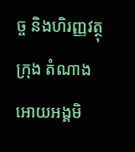ច្ច និងហិរញ្ញវត្ថុក្រុង តំណាងអោយអង្គមិ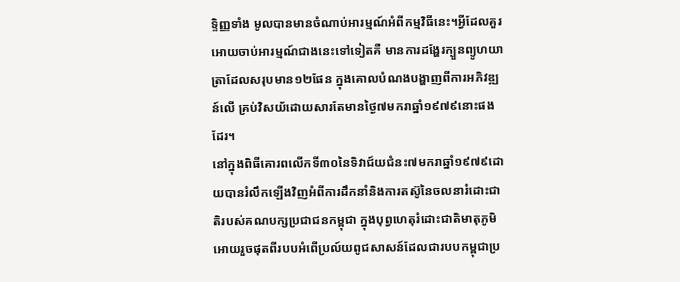ទ្ទិញ្ញទាំង មូលបានមានចំណាប់អារម្មណ៍អំពីកម្មវិធីនេះ។អ្វីដែលគួរអោយចាប់អារម្មណ៍ជាងនេះទៅទៀតគឺ មានការដង្ហែរក្បួនព្យូហយាត្រាដែលសរុបមាន១២ផែន ក្នុងគោលបំណងបង្ហាញពីការអភិវឌ្ឍន៍លើ គ្រប់វិសយ័ដោយសារតែមានថ្ងៃ៧មករាឆ្នាំ១៩៧៩នោះផងដែរ។
នៅក្នុងពិធីគោរពលើកទី៣០នៃទិវាជ៍យជំនះ៧មករាឆ្នាំ១៩៧៩ដោយបានរំលឹកឡើងវិញអំពីការដឹកនាំនិងការតស៊ូនៃចលនារំដោះជាតិរបស់គណបក្សប្រជាជនកម្ពុជា ក្នុងបុព្វហេតុរំដោះជាតិមាតុភូមិ អោយរួចផុតពីរបបអំពើប្រល៍យពូជសាសន៍ដែលជារបបកម្ពុជាប្រ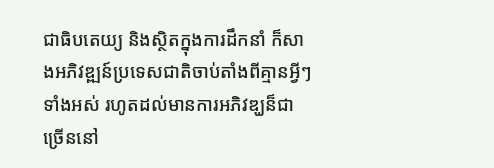ជាធិបតេយ្យ និងស្ថិតក្នុងការដឹកនាំ ក៏សាងអភិវឌ្ឍន៍ប្រទេសជាតិចាប់តាំងពីគ្មានអ្វីៗទាំងអស់ រហូតដល់មានការអភិវឌ្ឃន៏ជាច្រើននៅ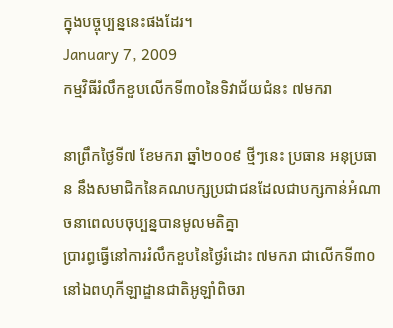ក្នុងបច្ចុប្បន្ននេះផងដែរ។
January 7, 2009
កម្មវិធីរំលឹកខួបលើកទី៣០នៃទិវាជ័យជំនះ ៧មករា

នាព្រឹកថ្ងៃទី៧ ខែមករា ឆ្នាំ២០០៩ ថ្មីៗនេះ ប្រធាន អនុប្រធាន នឹងសមាជិកនៃគណបក្សប្រជាជនដែលជាបក្សកាន់អំណាចនាពេលបចុប្បន្នបានមូលមតិគ្នា
ប្រារព្ធធ្វើនៅការរំលឹកខួបនៃថ្ងៃរំដោះ ៧មករា ជាលើកទី៣០នៅឯពហុកីឡាដ្ឌានជាតិអូឡាំពិចរា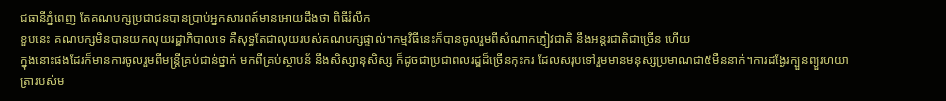ជធានីភ្នំពេញ តែគណបក្សប្រជាជនបានប្រាប់អ្នកសារពត៍មានអោយដឹងថា ពិធីរំលឹក
ខួបនេះ គណបក្សមិនបានយកលុយរដ្ឌាភិបាលទេ គឺសុទ្ធតែជាលុយរបស់គណបក្សផ្ទាល់។កម្មវិធីនេះក៏បានចូលរួមពីសំណាកភ្ញៀវជាតិ នឹងអន្តរជាតិជាច្រើន ហើយ
ក្នុងនោះផងដែរក៏មានការចូលរួមពីមន្រ្តីគ្រប់ជាន់ថ្នាក់ មកពីគ្រប់ស្ថាបន័ នឹងសិស្សានុសិស្ស ក៏ដូចជាប្រជាពលរដ្ឌដ៏ច្រើនកុះករ ដែលសរុបទៅរួមមានមនុស្សប្រមាណជា៥មឺននាក់។ការដង្ងែរក្បួនព្យួរហយាត្រារបស់ម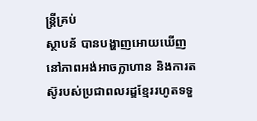ន្រ្តីគ្រប់
ស្ថាបន័ បានបង្ហាញអោយឃើញនៅភាពអង់អាចក្លាហាន និងការតស៊ូរបស់ប្រជាពលរដ្ឌខ្មែររហូតទទួ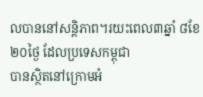លបាននៅសន្តិភាព។រយះពេល៣ឆ្នាំ ៨ខែ ២០ថ្ងៃ ដែលប្រទេសកម្ពុជា
បានស្ថិតនៅក្រោមអំ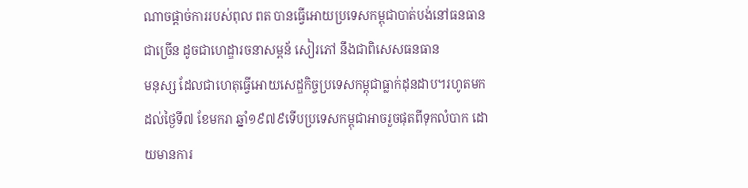ណាចផ្តាច់ការរបស់ពុល ពត បានធ្វើអោយប្រទេសកម្ពុជាបាត់បង់នៅធនធានជាច្រើន ដូចជាហេដ្ឌារចនាសម្ពន័ សៀរភៅ នឹងជាពិសេសធនធាន
មនុស្ស ដែលជាហេតុធ្វើអោយសេដ្ឌកិច្ចប្រទេសកម្ពុជាធ្លាក់ដុនដាប។រហូតមកដល់ថ្ងៃទី៧ ខែមករា ឆ្នាំ១៩៧៩ទើបប្រទេសកម្ពុជាអាចរួចផុតពីទុកលំបាក ដោយមានការ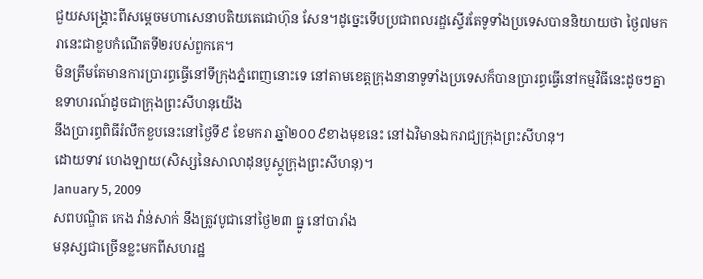ជួយសង្គ្រោះពីសម្តេចមហាសេនាបតិយតេជោហ៊ុន សែន។ដូច្នេះទើបប្រជាពលរដ្ឌស្ទើរតែទូទាំងប្រទេសបាននិយាយថា ថ្ងៃ៧មករានេះជាខួបកំណើតទី២របស់ពួកគេ។
មិនត្រឹមតែមានការប្រារព្ធធ្វើនៅទីក្រុងភ្នំពេញនោះទេ នៅតាមខេត្តក្រុងនានាទូទាំងប្រទេសក៏បានប្រារព្ធធ្វើនៅកម្មវិធីនេះដូចៗគ្នា ឧទាហរណ៍ដូចជាក្រុងព្រះសីហនុយើង
នឹងប្រារព្ធពិធីរំលឹកខួបនេះនៅថ្ងៃទី៩ ខែមករា ឆ្នាំ២០០៩ខាងមុខនេះ នៅឯវិមានឯករាជ្យក្រុងព្រះសីហនុ។
ដោយទាវ ហេងឡាយ(សិស្សនៃសាលាដុនបូស្កូក្រុងព្រះសីហនុ)។
January 5, 2009
សពបណ្ឌិត កេង វ៉ាន់សាក់ នឹងត្រូវបូជានៅថ្ងៃ២៣ ធ្នូ នៅបារាំង
មនុស្សជាច្រើនខ្លះមកពីសហរដ្ឋ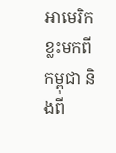អាមេរិក ខ្លះមកពីកម្ពុជា និងពី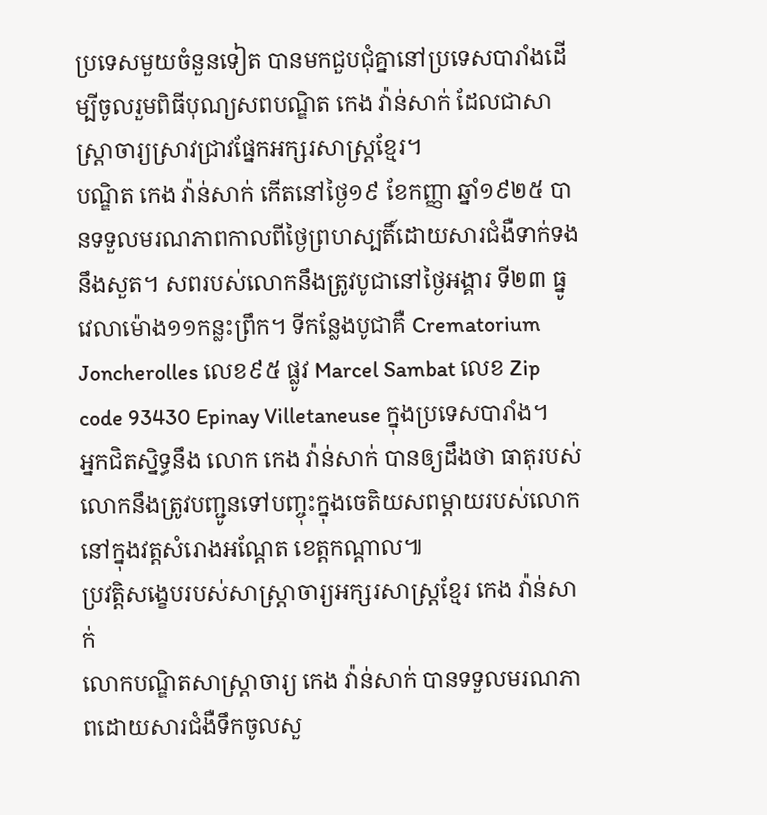ប្រទេសមួយចំនួនទៀត បានមកជួបជុំគ្នានៅប្រទេសបារាំងដើម្បីចូលរួមពិធីបុណ្យសពបណ្ឌិត កេង វ៉ាន់សាក់ ដែលជាសាស្ត្រាចារ្យស្រាវជា្រវផ្នែកអក្សរសាស្ត្រខ្មែរ។
បណ្ឌិត កេង វ៉ាន់សាក់ កើតនៅថ្ងៃ១៩ ខែកញ្ញា ឆ្នាំ១៩២៥ បានទទួលមរណភាពកាលពីថ្ងៃព្រហស្បតិ៍ដោយសារជំងឺទាក់ទងនឹងសួត។ សពរបស់លោកនឹងត្រូវបូជានៅថ្ងៃអង្គារ ទី២៣ ធ្នូ វេលាម៉ោង១១កន្លះព្រឹក។ ទីកន្លែងបូជាគឺ Crematorium Joncherolles លេខ៩៥ ផ្លូវ Marcel Sambat លេខ Zip code 93430 Epinay Villetaneuse ក្នុងប្រទេសបារាំង។
អ្នកជិតស្និទ្ធនឹង លោក កេង វ៉ាន់សាក់ បានឲ្យដឹងថា ធាតុរបស់លោកនឹងត្រូវបញ្ជូនទៅបញ្ចុះក្នុងចេតិយសពម្តាយរបស់លោកនៅក្នុងវត្តសំរោងអណ្តែត ខេត្តកណ្តាល៕
ប្រវត្តិសង្ខេបរបស់សាស្ត្រាចារ្យអក្សរសាស្រ្ដខ្មែរ កេង វ៉ាន់សាក់
លោកបណ្ឌិតសាស្ត្រាចារ្យ កេង វ៉ាន់សាក់ បានទទួលមរណភាពដោយសារជំងឺទឹកចូលសួ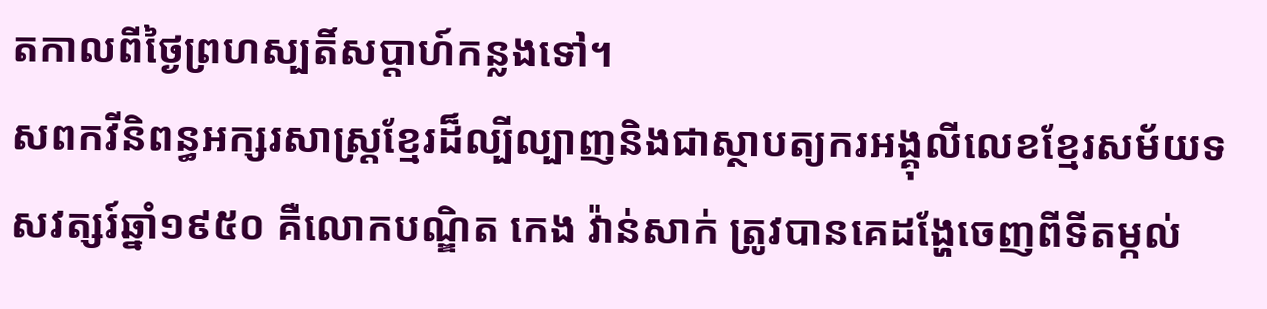តកាលពីថ្ងៃព្រហស្បតិ៍សប្តាហ៍កន្លងទៅ។
សពកវីនិពន្ធអក្សរសាស្រ្ដខ្មែរដ៏ល្បីល្បាញនិងជាស្ថាបត្យករអង្គុលីលេខខ្មែរសម័យទសវត្សរ៍ឆ្នាំ១៩៥០ គឺលោកបណ្ឌិត កេង វ៉ាន់សាក់ ត្រូវបានគេដង្ហែចេញពីទីតម្កល់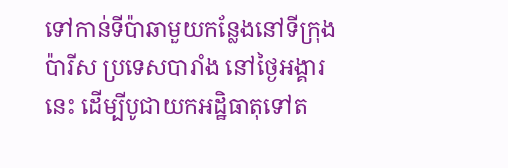ទៅកាន់ទីប៉ាឆាមួយកន្លែងនៅទីក្រុងប៉ារីស ប្រទេសបារាំង នៅថ្ងៃអង្គារនេះ ដើម្បីបូជាយកអដ្ឋិធាតុទៅត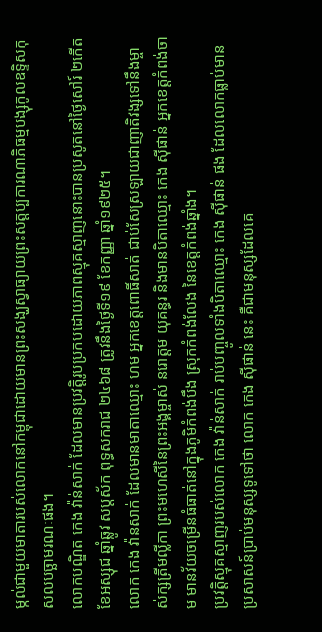ម្កល់ជាមួយមាតារបស់លោកនៅកម្ពុជាដោយមានព្រះសង្ឃស្វាធ្យាយព្រះសត្តប្បការណាភិធម្មបង្សុកូលឧទ្ទិសកុសលបច្ឆាមរណៈផង។
លោកបណ្ឌិត កេង វ៉ាន់សាក់ ដែលមានប្រវត្តិរូបប្រកបដោយភាពស្មុគស្មាញនោះបានប្រសូតនៅថ្ងៃសៅរ៍ ២កើត ខែអស្សុជ ឆ្នាំឆ្លូវ សប្ដស័ក ពុទ្ធសករាជ ២៤៦៨ ត្រូវនឹងថ្ងៃទី១៩ ខែកញ្ញា ឆ្នាំ១៩២៥។
លោក កេង វ៉ានសាក់ ដែលមានមាតាឈ្មោះ ហម អ្នកខេត្តពោធិ៍សាត់ ជាប់សែស្រឡាយជាញាតិវង្សទៅនឹងម្ចាស់ក្សត្រីមល្លីកា ព្រះមហេសីនៃព្រះអង្គម្ចាស់ នរោត្ដម យុគន្ធរ និងមានបិតាឈ្មោះ កេង ស៊ីផាន់ អ្នកខេត្តកំពង់ចាម មានវ័យចម្រើនធំធាត់នៅក្នុងភូមិកំពង់បឹង ស្រុកកំពង់លែង នៃខេត្តកំពង់ឆ្នាំង។
ប្រវត្តិស្មុគស្មាញរបស់លោក កេង វ៉ាន់សាក់ រាប់បញ្ចូលទាំងបិតាឈ្មោះ កេង ស៊ីផាន់ ផង ដែលលោកធ្លាប់មានប្រសាសន៍ប្រាប់មនុស្សទូទៅថា លោក កេង ស៊ីផាន់ នេះ គឺជាមនុស្សដែលគេ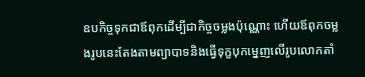ឧបកិច្ចទុកជាឪពុកដើម្បីជាកិច្ចចម្លងប៉ុណ្ណោះ ហើយឪពុកចម្លងរូបនេះតែងតាមព្យាបាទនិងធ្វើទុក្ខបុកម្នេញលើរូបលោកតាំ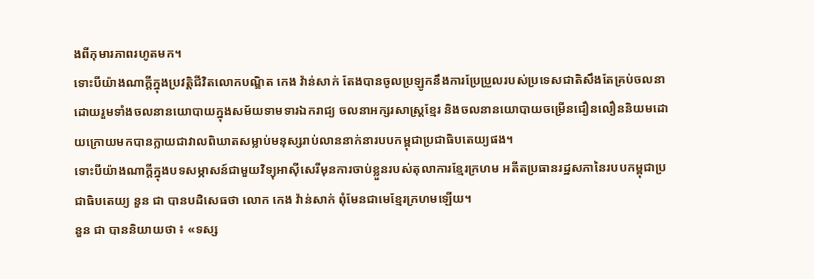ងពីកុមារភាពរហូតមក។
ទោះបីយ៉ាងណាក្ដីក្នុងប្រវត្តិជីវិតលោកបណ្ឌិត កេង វ៉ាន់សាក់ តែងបានចូលប្រឡូកនឹងការប្រែប្រួលរបស់ប្រទេសជាតិសឹងតែគ្រប់ចលនា ដោយរួមទាំងចលនានយោបាយក្នុងសម័យទាមទារឯករាជ្យ ចលនាអក្សរសាស្រ្ដខ្មែរ និងចលនានយោបាយចម្រើនជឿនលឿននិយមដោយក្រោយមកបានក្លាយជាវាលពិឃាតសម្លាប់មនុស្សរាប់លាននាក់នារបបកម្ពុជាប្រជាធិបតេយ្យផង។
ទោះបីយ៉ាងណាក្ដីក្នុងបទសម្ភាសន៍ជាមួយវិទ្យុអាស៊ីសេរីមុនការចាប់ខ្លួនរបស់តុលាការខ្មែរក្រហម អតីតប្រធានរដ្ឋសភានៃរបបកម្ពុជាប្រជាធិបតេយ្យ នួន ជា បានបដិសេធថា លោក កេង វ៉ាន់សាក់ ពុំមែនជាមេខ្មែរក្រហមឡើយ។
នួន ជា បាននិយាយថា ៖ «ទស្ស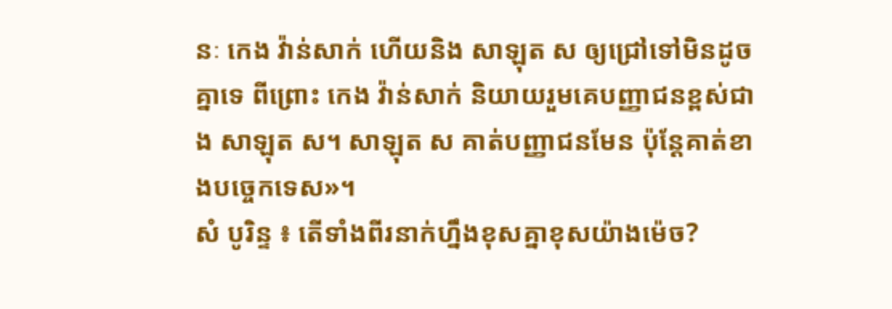នៈ កេង វ៉ាន់សាក់ ហើយនិង សាឡុត ស ឲ្យជ្រៅទៅមិនដូចគ្នាទេ ពីព្រោះ កេង វ៉ាន់សាក់ និយាយរួមគេបញ្ញាជនខ្ពស់ជាង សាឡុត ស។ សាឡុត ស គាត់បញ្ញាជនមែន ប៉ុន្តែគាត់ខាងបច្ចេកទេស»។
សំ បូរិន្ទ ៖ តើទាំងពីរនាក់ហ្នឹងខុសគ្នាខុសយ៉ាងម៉េច?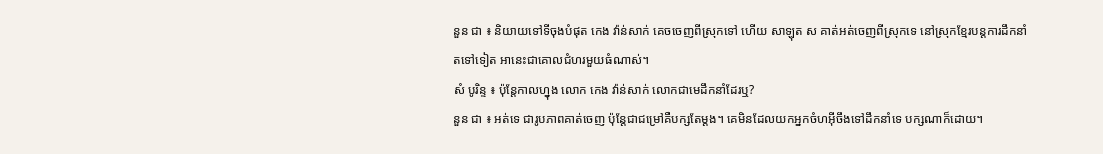នួន ជា ៖ និយាយទៅទីចុងបំផុត កេង វ៉ាន់សាក់ គេចចេញពីស្រុកទៅ ហើយ សាឡុត ស គាត់អត់ចេញពីស្រុកទេ នៅស្រុកខ្មែរបន្តការដឹកនាំតទៅទៀត អានេះជាគោលជំហរមួយធំណាស់។
សំ បូរិន្ទ ៖ ប៉ុន្តែកាលហ្នុង លោក កេង វ៉ាន់សាក់ លោកជាមេដឹកនាំដែរឬ?
នួន ជា ៖ អត់ទេ ជារូបភាពគាត់ចេញ ប៉ុន្តែជាជម្រៅគឺបក្សតែម្ដង។ គេមិនដែលយកអ្នកចំហអ៊ីចឹងទៅដឹកនាំទេ បក្សណាក៏ដោយ។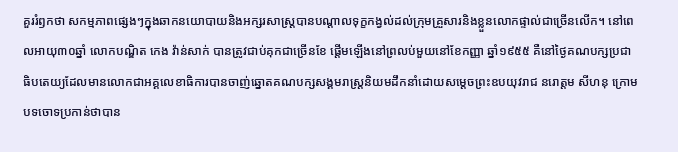គួររំឭកថា សកម្មភាពផ្សេងៗក្នុងឆាកនយោបាយនិងអក្សរសាស្រ្ដបានបណ្ដាលទុក្ខកង្វល់ដល់ក្រុមគ្រួសារនិងខ្លួនលោកផ្ទាល់ជាច្រើនលើក។ នៅពេលអាយុ៣០ឆ្នាំ លោកបណ្ឌិត កេង វ៉ាន់សាក់ បានត្រូវជាប់គុកជាច្រើនខែ ផ្ដើមឡើងនៅព្រលប់មួយនៅខែកញ្ញា ឆ្នាំ១៩៥៥ គឺនៅថ្ងៃគណបក្សប្រជាធិបតេយ្យដែលមានលោកជាអគ្គលេខាធិការបានចាញ់ឆ្នោតគណបក្សសង្គមរាស្រ្ដនិយមដឹកនាំដោយសម្ដេចព្រះឧបយុវរាជ នរោត្ដម សីហនុ ក្រោមបទចោទប្រកាន់ថាបាន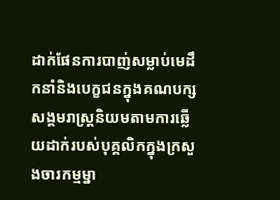ដាក់ផែនការបាញ់សម្លាប់មេដឹកនាំនិងបេក្ខជនក្នុងគណបក្សសង្គមរាស្រ្ដនិយមតាមការឆ្លើយដាក់របស់បុគ្គលិកក្នុងក្រសួងចារកម្មម្នា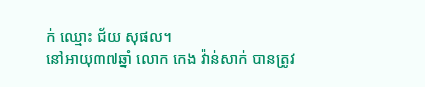ក់ ឈ្មោះ ជ័យ សុផល។
នៅអាយុ៣៧ឆ្នាំ លោក កេង វ៉ាន់សាក់ បានត្រូវ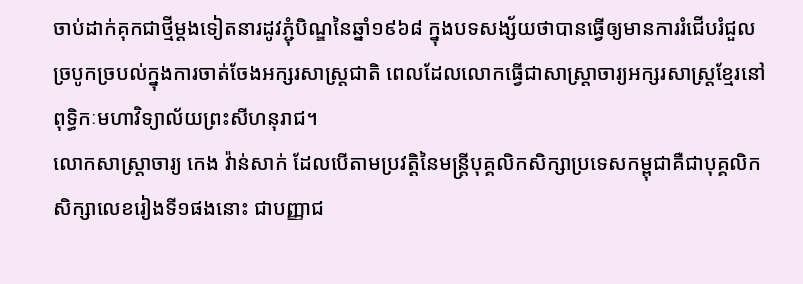ចាប់ដាក់គុកជាថ្មីម្ដងទៀតនារដូវភ្ជុំបិណ្ឌនៃឆ្នាំ១៩៦៨ ក្នុងបទសង្ស័យថាបានធ្វើឲ្យមានការរំជើបរំជួលច្របូកច្របល់ក្នុងការចាត់ចែងអក្សរសាស្រ្ដជាតិ ពេលដែលលោកធ្វើជាសាស្រ្ដាចារ្យអក្សរសាស្រ្ដខ្មែរនៅពុទ្ធិកៈមហាវិទ្យាល័យព្រះសីហនុរាជ។
លោកសាស្រ្ដាចារ្យ កេង វ៉ាន់សាក់ ដែលបើតាមប្រវត្តិនៃមន្រ្តីបុគ្គលិកសិក្សាប្រទេសកម្ពុជាគឺជាបុគ្គលិកសិក្សាលេខរៀងទី១ផងនោះ ជាបញ្ញាជ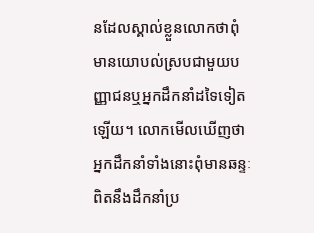នដែលស្គាល់ខ្លួនលោកថាពុំមានយោបល់ស្របជាមួយបញ្ញាជនឬអ្នកដឹកនាំដទៃទៀតឡើយ។ លោកមើលឃើញថា អ្នកដឹកនាំទាំងនោះពុំមានឆន្ទៈពិតនឹងដឹកនាំប្រ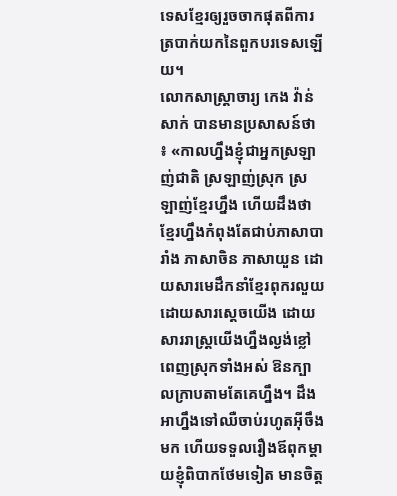ទេសខ្មែរឲ្យរួចចាកផុតពីការត្របាក់យកនៃពួកបរទេសឡើយ។
លោកសាស្រ្ដាចារ្យ កេង វ៉ាន់សាក់ បានមានប្រសាសន៍ថា ៖ «កាលហ្នឹងខ្ញុំជាអ្នកស្រឡាញ់ជាតិ ស្រឡាញ់ស្រុក ស្រឡាញ់ខ្មែរហ្នឹង ហើយដឹងថាខ្មែរហ្នឹងកំពុងតែជាប់ភាសាបារាំង ភាសាចិន ភាសាយួន ដោយសារមេដឹកនាំខ្មែរពុករលួយ ដោយសារស្ដេចយើង ដោយសាររាស្រ្ដយើងហ្នឹងល្ងង់ខ្លៅពេញស្រុកទាំងអស់ ឱនក្បាលក្រាបតាមតែគេហ្នឹង។ ដឹងអាហ្នឹងទៅឈឺចាប់រហូតអ៊ីចឹងមក ហើយទទួលរឿងឪពុកម្ដាយខ្ញុំពិបាកថែមទៀត មានចិត្ត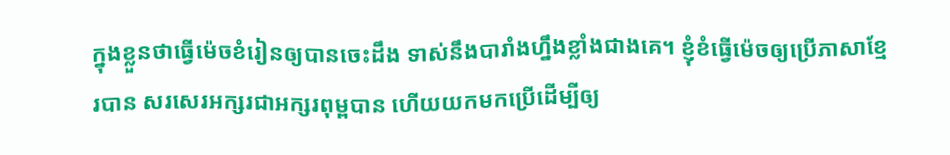ក្នុងខ្លួនថាធ្វើម៉េចខំរៀនឲ្យបានចេះដឹង ទាស់នឹងបារាំងហ្នឹងខ្លាំងជាងគេ។ ខ្ញុំខំធ្វើម៉េចឲ្យប្រើភាសាខ្មែរបាន សរសេរអក្សរជាអក្សរពុម្ពបាន ហើយយកមកប្រើដើម្បីឲ្យ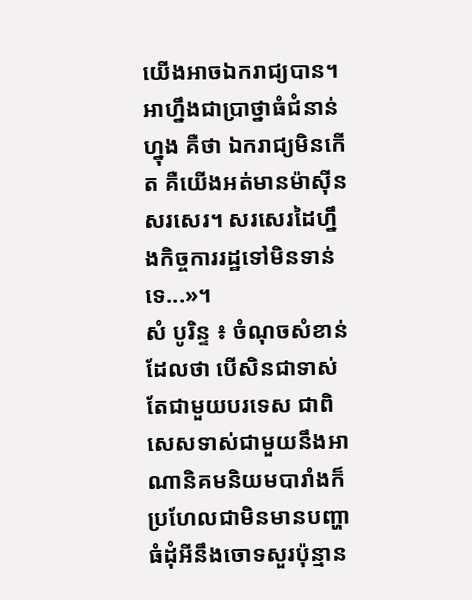យើងអាចឯករាជ្យបាន។ អាហ្នឹងជាប្រាថ្នាធំជំនាន់ហ្នុង គឺថា ឯករាជ្យមិនកើត គឺយើងអត់មានម៉ាស៊ីនសរសេរ។ សរសេរដៃហ្នឹងកិច្ចការរដ្ឋទៅមិនទាន់ទេ...»។
សំ បូរិន្ទ ៖ ចំណុចសំខាន់ដែលថា បើសិនជាទាស់តែជាមួយបរទេស ជាពិសេសទាស់ជាមួយនឹងអាណានិគមនិយមបារាំងក៏ប្រហែលជាមិនមានបញ្ហាធំដុំអីនឹងចោទសួរប៉ុន្មាន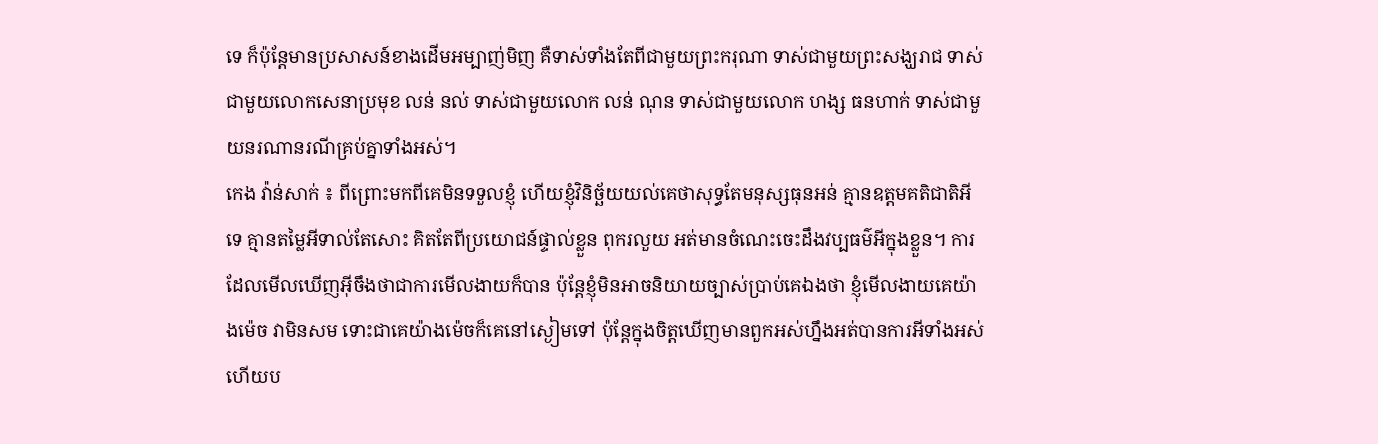ទេ ក៏ប៉ុន្តែមានប្រសាសន៍ខាងដើមអម្បាញ់មិញ គឺទាស់ទាំងតែពីជាមួយព្រះករុណា ទាស់ជាមួយព្រះសង្ឃរាជ ទាស់ជាមួយលោកសេនាប្រមុខ លន់ នល់ ទាស់ជាមួយលោក លន់ ណុន ទាស់ជាមួយលោក ហង្ស ធនហាក់ ទាស់ជាមួយនរណានរណីគ្រប់គ្នាទាំងអស់។
កេង វ៉ាន់សាក់ ៖ ពីព្រោះមកពីគេមិនទទួលខ្ញុំ ហើយខ្ញុំវិនិច្ឆ័យយល់គេថាសុទ្ធតែមនុស្សធុនអន់ គ្មានឧត្ដមគតិជាតិអីទេ គ្មានតម្លៃអីទាល់តែសោះ គិតតែពីប្រយោជន៍ផ្ទាល់ខ្លួន ពុករលួយ អត់មានចំណេះចេះដឹងវប្បធម៌អីក្នុងខ្លួន។ ការដែលមើលឃើញអ៊ីចឹងថាជាការមើលងាយក៏បាន ប៉ុន្តែខ្ញុំមិនអាចនិយាយច្បាស់ប្រាប់គេឯងថា ខ្ញុំមើលងាយគេយ៉ាងម៉េច វាមិនសម ទោះជាគេយ៉ាងម៉េចក៏គេនៅស្ងៀមទៅ ប៉ុន្តែក្នុងចិត្តឃើញមានពួកអស់ហ្នឹងអត់បានការអីទាំងអស់ ហើយប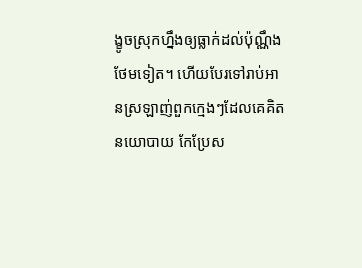ង្ខូចស្រុកហ្នឹងឲ្យធ្លាក់ដល់ប៉ុណ្ណឹងថែមទៀត។ ហើយបែរទៅរាប់អានស្រឡាញ់ពួកក្មេងៗដែលគេគិតនយោបាយ កែប្រែស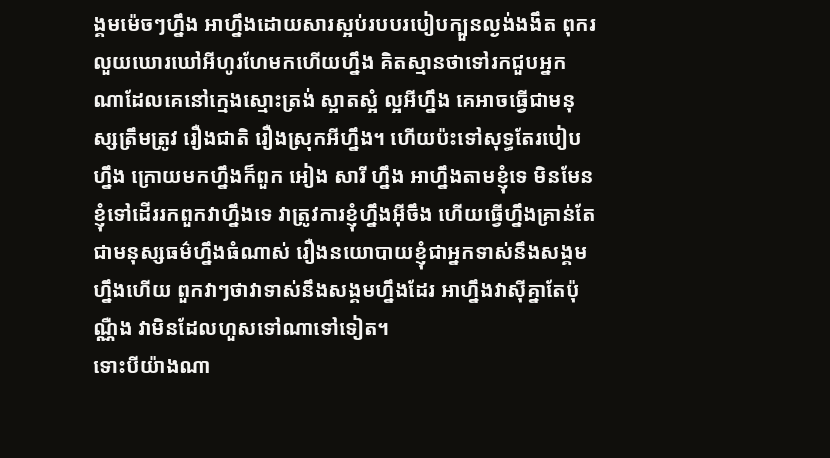ង្គមម៉េចៗហ្នឹង អាហ្នឹងដោយសារស្អប់របបរបៀបក្បួនល្ងង់ងងឹត ពុករលួយឃោរឃៅអីហូរហែមកហើយហ្នឹង គិតស្មានថាទៅរកជួបអ្នកណាដែលគេនៅក្មេងស្មោះត្រង់ ស្អាតស្អំ ល្អអីហ្នឹង គេអាចធ្វើជាមនុស្សត្រឹមត្រូវ រឿងជាតិ រឿងស្រុកអីហ្នឹង។ ហើយប៉ះទៅសុទ្ធតែរបៀបហ្នឹង ក្រោយមកហ្នឹងក៏ពួក អៀង សារី ហ្នឹង អាហ្នឹងតាមខ្ញុំទេ មិនមែនខ្ញុំទៅដើររកពួកវាហ្នឹងទេ វាត្រូវការខ្ញុំហ្នឹងអ៊ីចឹង ហើយធ្វើហ្នឹងគ្រាន់តែជាមនុស្សធម៌ហ្នឹងធំណាស់ រឿងនយោបាយខ្ញុំជាអ្នកទាស់នឹងសង្គមហ្នឹងហើយ ពួកវាៗថាវាទាស់នឹងសង្គមហ្នឹងដែរ អាហ្នឹងវាស៊ីគ្នាតែប៉ុណ្ណឺង វាមិនដែលហួសទៅណាទៅទៀត។
ទោះបីយ៉ាងណា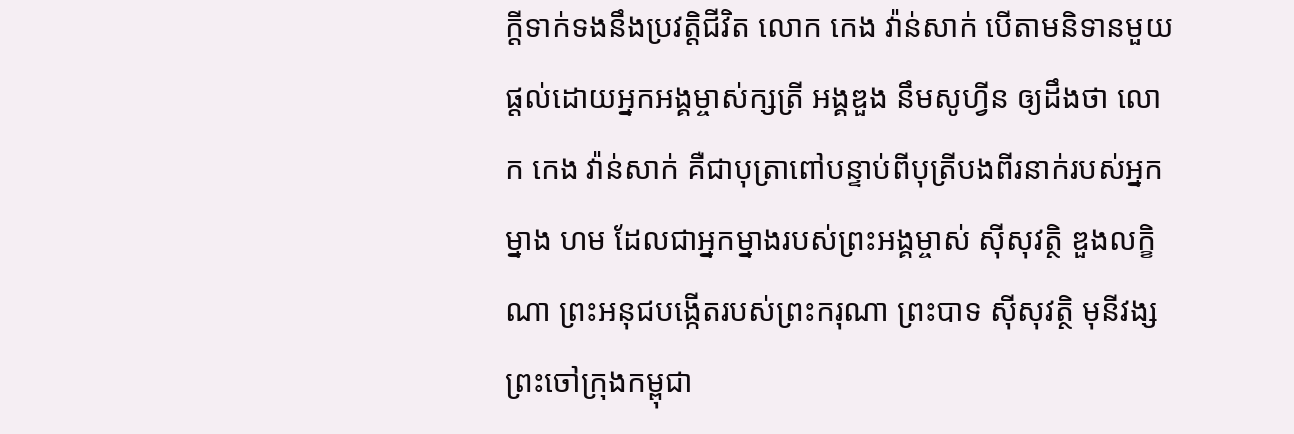ក្ដីទាក់ទងនឹងប្រវត្តិជីវិត លោក កេង វ៉ាន់សាក់ បើតាមនិទានមួយផ្ដល់ដោយអ្នកអង្គម្ចាស់ក្សត្រី អង្គឌួង នឹមសូហ្វីន ឲ្យដឹងថា លោក កេង វ៉ាន់សាក់ គឺជាបុត្រាពៅបន្ទាប់ពីបុត្រីបងពីរនាក់របស់អ្នកម្នាង ហម ដែលជាអ្នកម្នាងរបស់ព្រះអង្គម្ចាស់ ស៊ីសុវត្ថិ ឌួងលក្ខិណា ព្រះអនុជបង្កើតរបស់ព្រះករុណា ព្រះបាទ ស៊ីសុវត្ថិ មុនីវង្ស ព្រះចៅក្រុងកម្ពុជា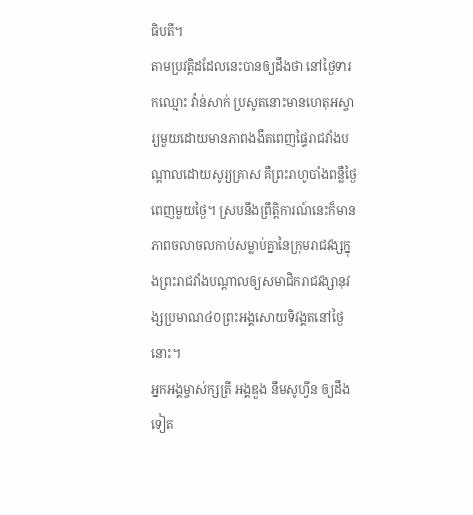ធិបតី។
តាមប្រវត្តិដដែលនេះបានឲ្យដឹងថា នៅថ្ងៃទារកឈ្មោះ វ៉ាន់សាក់ ប្រសូតនោះមានហេតុអស្ចារ្យមួយដោយមានភាពងងឹតពេញផ្ទៃរាជវាំងបណ្ដាលដោយសូរ្យគ្រាស គឺព្រះរាហូបាំងពន្លឺថ្ងៃពេញមួយថ្ងៃ។ ស្របនឹងព្រឹត្តិការណ៍នេះក៏មានភាពចលាចលកាប់សម្លាប់គ្នានៃក្រុមរាជវង្សក្នុងព្រះរាជវាំងបណ្ដាលឲ្យសមាជិករាជវង្សានុវង្សប្រមាណ៤០ព្រះអង្គសោយទិវង្គតនៅថ្ងៃនោះ។
អ្នកអង្គម្ចាស់ក្សត្រី អង្គឌួង នឹមសូហ្វីន ឲ្យដឹងទៀត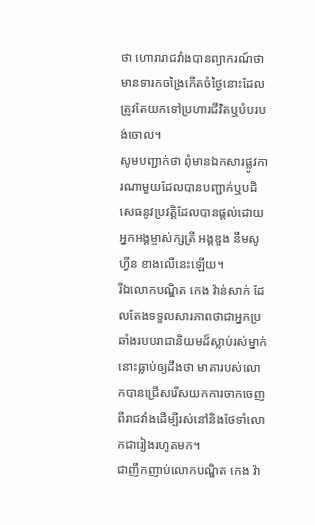ថា ហោរារាជវាំងបានព្យាករណ៍ថា មានទារកចង្រៃកើតចំថ្ងៃនោះដែលត្រូវតែយកទៅប្រហារជីវិតឬបំបរបង់ចោល។
សូមបញ្ជាក់ថា ពុំមានឯកសារផ្លូវការណាមួយដែលបានបញ្ជាក់ឬបដិសេធនូវប្រវត្តិដែលបានផ្ដល់ដោយអ្នកអង្គម្ចាស់ក្សត្រី អង្គឌួង នឹមសូហ្វីន ខាងលើនេះឡើយ។
រីឯលោកបណ្ឌិត កេង វ៉ាន់សាក់ ដែលតែងទទួលសារភាពថាជាអ្នកប្រឆាំងរបបរាជានិយមដ៏ស្លាប់រស់ម្នាក់នោះធ្លាប់ឲ្យដឹងថា មាតារបស់លោកបានជ្រើសរើសយកការចាកចេញពីរាជវាំងដើម្បីរស់នៅនិងថែទាំលោកជារៀងរហូតមក។
ជាញឹកញាប់លោកបណ្ឌិត កេង វ៉ា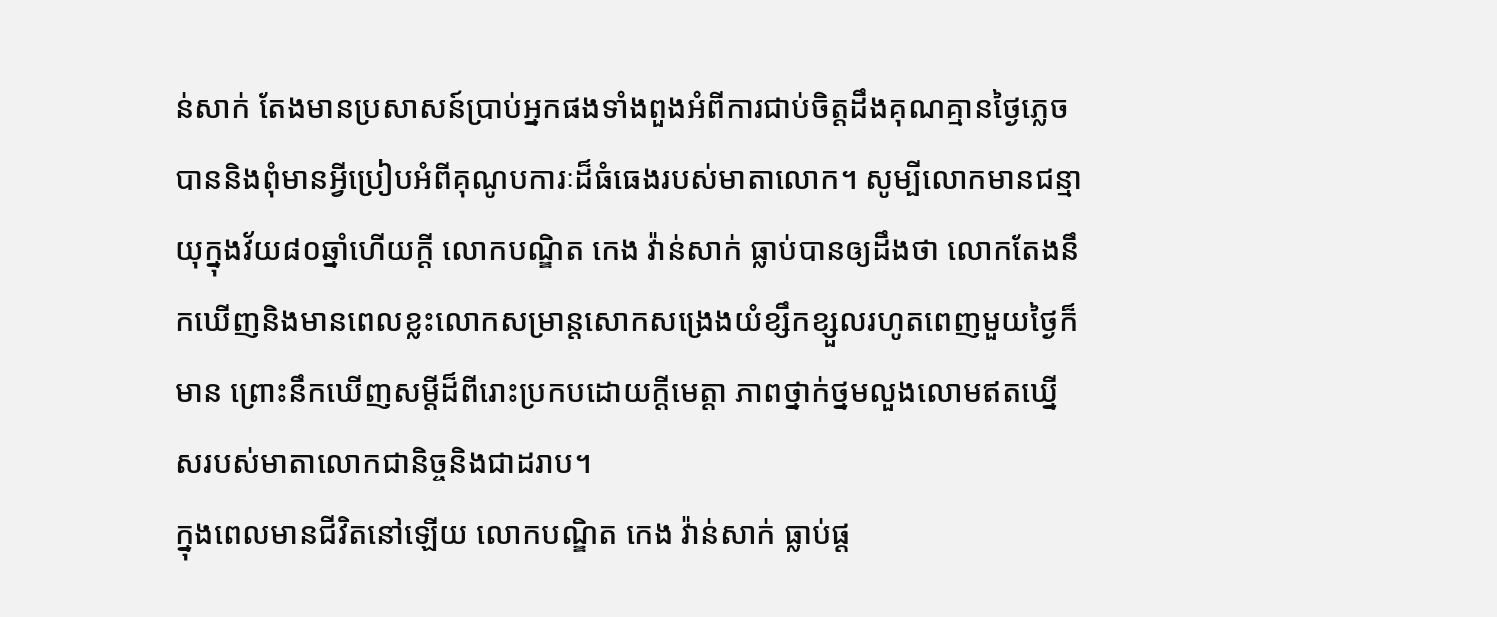ន់សាក់ តែងមានប្រសាសន៍ប្រាប់អ្នកផងទាំងពួងអំពីការជាប់ចិត្តដឹងគុណគ្មានថ្ងៃភ្លេចបាននិងពុំមានអ្វីប្រៀបអំពីគុណូបការៈដ៏ធំធេងរបស់មាតាលោក។ សូម្បីលោកមានជន្មាយុក្នុងវ័យ៨០ឆ្នាំហើយក្ដី លោកបណ្ឌិត កេង វ៉ាន់សាក់ ធ្លាប់បានឲ្យដឹងថា លោកតែងនឹកឃើញនិងមានពេលខ្លះលោកសម្រាន្តសោកសង្រេងយំខ្សឹកខ្សួលរហូតពេញមួយថ្ងៃក៏មាន ព្រោះនឹកឃើញសម្ដីដ៏ពីរោះប្រកបដោយក្ដីមេត្តា ភាពថ្នាក់ថ្នមលួងលោមឥតឃ្នើសរបស់មាតាលោកជានិច្ចនិងជាដរាប។
ក្នុងពេលមានជីវិតនៅឡើយ លោកបណ្ឌិត កេង វ៉ាន់សាក់ ធ្លាប់ផ្ដ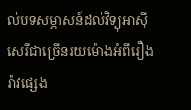ល់បទសម្ភាសន៍ដល់វិទ្យុអាស៊ីសេរីជាច្រើនរយម៉ោងអំពីរឿងរ៉ាវផ្សេង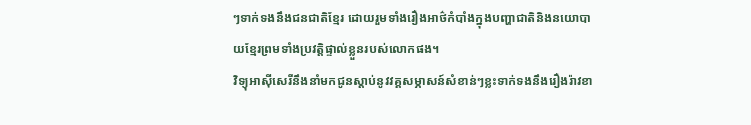ៗទាក់ទងនឹងជនជាតិខ្មែរ ដោយរួមទាំងរឿងអាថ៌កំបាំងក្នុងបញ្ហាជាតិនិងនយោបាយខ្មែរព្រមទាំងប្រវត្តិផ្ទាល់ខ្លួនរបស់លោកផង។
វិទ្យុអាស៊ីសេរីនឹងនាំមកជូនស្ដាប់នូវវគ្គសម្ភាសន៍សំខាន់ៗខ្លះទាក់ទងនឹងរឿងរ៉ាវខា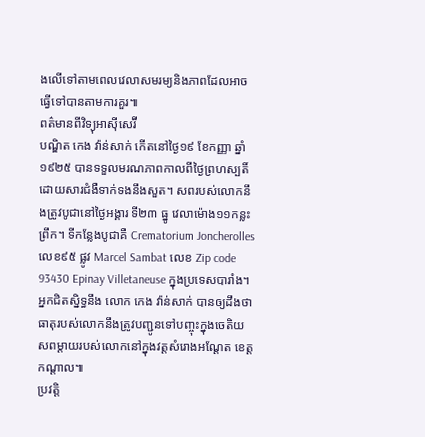ងលើទៅតាមពេលវេលាសមរម្យនិងភាពដែលអាចធ្វើទៅបានតាមការគួរ៕
ពត៌មានពីវិទ្យុអាស៊ីសេរ៊ី
បណ្ឌិត កេង វ៉ាន់សាក់ កើតនៅថ្ងៃ១៩ ខែកញ្ញា ឆ្នាំ១៩២៥ បានទទួលមរណភាពកាលពីថ្ងៃព្រហស្បតិ៍ដោយសារជំងឺទាក់ទងនឹងសួត។ សពរបស់លោកនឹងត្រូវបូជានៅថ្ងៃអង្គារ ទី២៣ ធ្នូ វេលាម៉ោង១១កន្លះព្រឹក។ ទីកន្លែងបូជាគឺ Crematorium Joncherolles លេខ៩៥ ផ្លូវ Marcel Sambat លេខ Zip code 93430 Epinay Villetaneuse ក្នុងប្រទេសបារាំង។
អ្នកជិតស្និទ្ធនឹង លោក កេង វ៉ាន់សាក់ បានឲ្យដឹងថា ធាតុរបស់លោកនឹងត្រូវបញ្ជូនទៅបញ្ចុះក្នុងចេតិយសពម្តាយរបស់លោកនៅក្នុងវត្តសំរោងអណ្តែត ខេត្តកណ្តាល៕
ប្រវត្តិ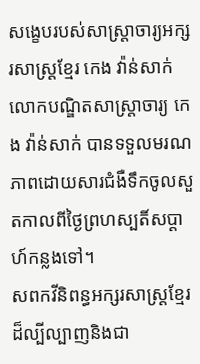សង្ខេបរបស់សាស្ត្រាចារ្យអក្សរសាស្រ្ដខ្មែរ កេង វ៉ាន់សាក់
លោកបណ្ឌិតសាស្ត្រាចារ្យ កេង វ៉ាន់សាក់ បានទទួលមរណភាពដោយសារជំងឺទឹកចូលសួតកាលពីថ្ងៃព្រហស្បតិ៍សប្តាហ៍កន្លងទៅ។
សពកវីនិពន្ធអក្សរសាស្រ្ដខ្មែរដ៏ល្បីល្បាញនិងជា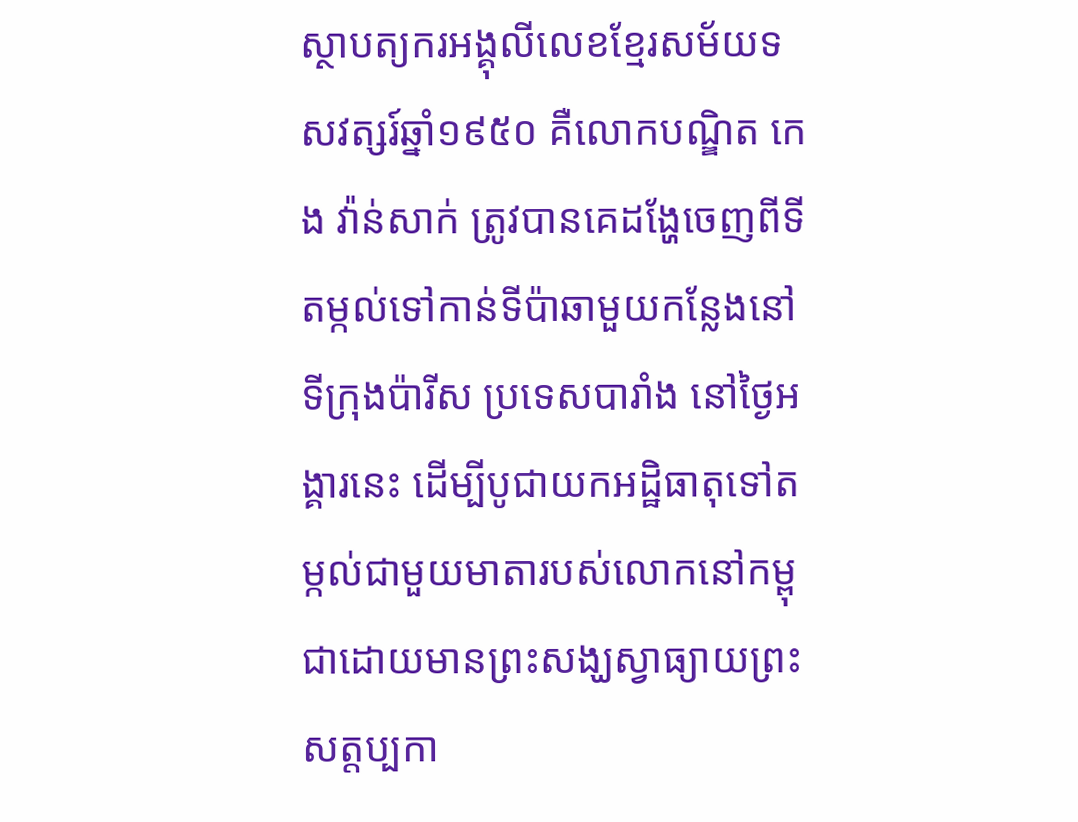ស្ថាបត្យករអង្គុលីលេខខ្មែរសម័យទសវត្សរ៍ឆ្នាំ១៩៥០ គឺលោកបណ្ឌិត កេង វ៉ាន់សាក់ ត្រូវបានគេដង្ហែចេញពីទីតម្កល់ទៅកាន់ទីប៉ាឆាមួយកន្លែងនៅទីក្រុងប៉ារីស ប្រទេសបារាំង នៅថ្ងៃអង្គារនេះ ដើម្បីបូជាយកអដ្ឋិធាតុទៅតម្កល់ជាមួយមាតារបស់លោកនៅកម្ពុជាដោយមានព្រះសង្ឃស្វាធ្យាយព្រះសត្តប្បកា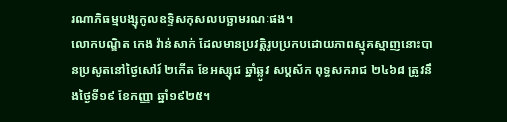រណាភិធម្មបង្សុកូលឧទ្ទិសកុសលបច្ឆាមរណៈផង។
លោកបណ្ឌិត កេង វ៉ាន់សាក់ ដែលមានប្រវត្តិរូបប្រកបដោយភាពស្មុគស្មាញនោះបានប្រសូតនៅថ្ងៃសៅរ៍ ២កើត ខែអស្សុជ ឆ្នាំឆ្លូវ សប្ដស័ក ពុទ្ធសករាជ ២៤៦៨ ត្រូវនឹងថ្ងៃទី១៩ ខែកញ្ញា ឆ្នាំ១៩២៥។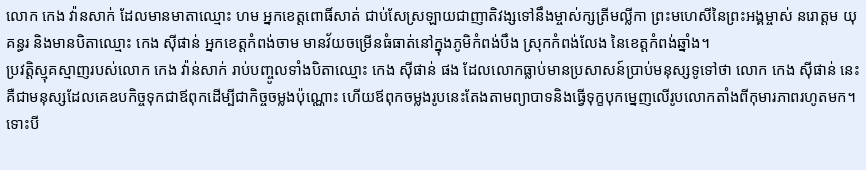លោក កេង វ៉ានសាក់ ដែលមានមាតាឈ្មោះ ហម អ្នកខេត្តពោធិ៍សាត់ ជាប់សែស្រឡាយជាញាតិវង្សទៅនឹងម្ចាស់ក្សត្រីមល្លីកា ព្រះមហេសីនៃព្រះអង្គម្ចាស់ នរោត្ដម យុគន្ធរ និងមានបិតាឈ្មោះ កេង ស៊ីផាន់ អ្នកខេត្តកំពង់ចាម មានវ័យចម្រើនធំធាត់នៅក្នុងភូមិកំពង់បឹង ស្រុកកំពង់លែង នៃខេត្តកំពង់ឆ្នាំង។
ប្រវត្តិស្មុគស្មាញរបស់លោក កេង វ៉ាន់សាក់ រាប់បញ្ចូលទាំងបិតាឈ្មោះ កេង ស៊ីផាន់ ផង ដែលលោកធ្លាប់មានប្រសាសន៍ប្រាប់មនុស្សទូទៅថា លោក កេង ស៊ីផាន់ នេះ គឺជាមនុស្សដែលគេឧបកិច្ចទុកជាឪពុកដើម្បីជាកិច្ចចម្លងប៉ុណ្ណោះ ហើយឪពុកចម្លងរូបនេះតែងតាមព្យាបាទនិងធ្វើទុក្ខបុកម្នេញលើរូបលោកតាំងពីកុមារភាពរហូតមក។
ទោះបី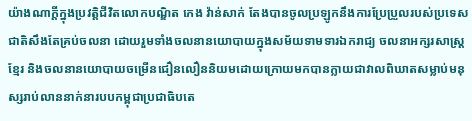យ៉ាងណាក្ដីក្នុងប្រវត្តិជីវិតលោកបណ្ឌិត កេង វ៉ាន់សាក់ តែងបានចូលប្រឡូកនឹងការប្រែប្រួលរបស់ប្រទេសជាតិសឹងតែគ្រប់ចលនា ដោយរួមទាំងចលនានយោបាយក្នុងសម័យទាមទារឯករាជ្យ ចលនាអក្សរសាស្រ្ដខ្មែរ និងចលនានយោបាយចម្រើនជឿនលឿននិយមដោយក្រោយមកបានក្លាយជាវាលពិឃាតសម្លាប់មនុស្សរាប់លាននាក់នារបបកម្ពុជាប្រជាធិបតេ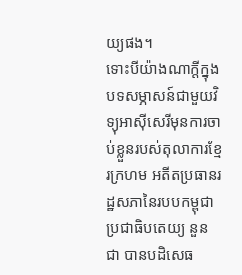យ្យផង។
ទោះបីយ៉ាងណាក្ដីក្នុងបទសម្ភាសន៍ជាមួយវិទ្យុអាស៊ីសេរីមុនការចាប់ខ្លួនរបស់តុលាការខ្មែរក្រហម អតីតប្រធានរដ្ឋសភានៃរបបកម្ពុជាប្រជាធិបតេយ្យ នួន ជា បានបដិសេធ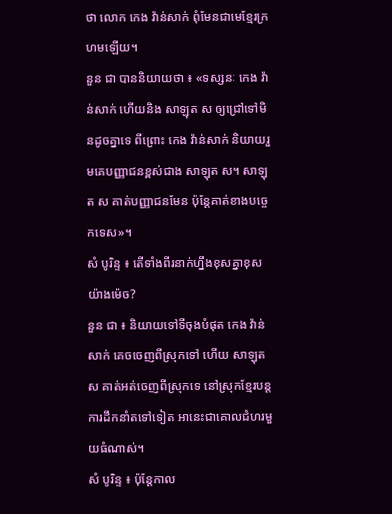ថា លោក កេង វ៉ាន់សាក់ ពុំមែនជាមេខ្មែរក្រហមឡើយ។
នួន ជា បាននិយាយថា ៖ «ទស្សនៈ កេង វ៉ាន់សាក់ ហើយនិង សាឡុត ស ឲ្យជ្រៅទៅមិនដូចគ្នាទេ ពីព្រោះ កេង វ៉ាន់សាក់ និយាយរួមគេបញ្ញាជនខ្ពស់ជាង សាឡុត ស។ សាឡុត ស គាត់បញ្ញាជនមែន ប៉ុន្តែគាត់ខាងបច្ចេកទេស»។
សំ បូរិន្ទ ៖ តើទាំងពីរនាក់ហ្នឹងខុសគ្នាខុសយ៉ាងម៉េច?
នួន ជា ៖ និយាយទៅទីចុងបំផុត កេង វ៉ាន់សាក់ គេចចេញពីស្រុកទៅ ហើយ សាឡុត ស គាត់អត់ចេញពីស្រុកទេ នៅស្រុកខ្មែរបន្តការដឹកនាំតទៅទៀត អានេះជាគោលជំហរមួយធំណាស់។
សំ បូរិន្ទ ៖ ប៉ុន្តែកាល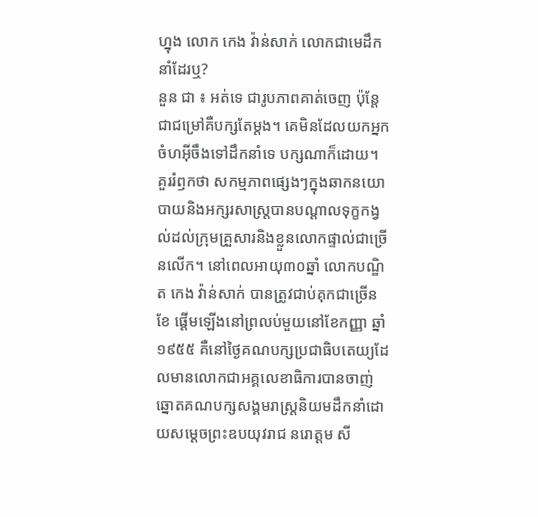ហ្នុង លោក កេង វ៉ាន់សាក់ លោកជាមេដឹកនាំដែរឬ?
នួន ជា ៖ អត់ទេ ជារូបភាពគាត់ចេញ ប៉ុន្តែជាជម្រៅគឺបក្សតែម្ដង។ គេមិនដែលយកអ្នកចំហអ៊ីចឹងទៅដឹកនាំទេ បក្សណាក៏ដោយ។
គួររំឭកថា សកម្មភាពផ្សេងៗក្នុងឆាកនយោបាយនិងអក្សរសាស្រ្ដបានបណ្ដាលទុក្ខកង្វល់ដល់ក្រុមគ្រួសារនិងខ្លួនលោកផ្ទាល់ជាច្រើនលើក។ នៅពេលអាយុ៣០ឆ្នាំ លោកបណ្ឌិត កេង វ៉ាន់សាក់ បានត្រូវជាប់គុកជាច្រើនខែ ផ្ដើមឡើងនៅព្រលប់មួយនៅខែកញ្ញា ឆ្នាំ១៩៥៥ គឺនៅថ្ងៃគណបក្សប្រជាធិបតេយ្យដែលមានលោកជាអគ្គលេខាធិការបានចាញ់ឆ្នោតគណបក្សសង្គមរាស្រ្ដនិយមដឹកនាំដោយសម្ដេចព្រះឧបយុវរាជ នរោត្ដម សី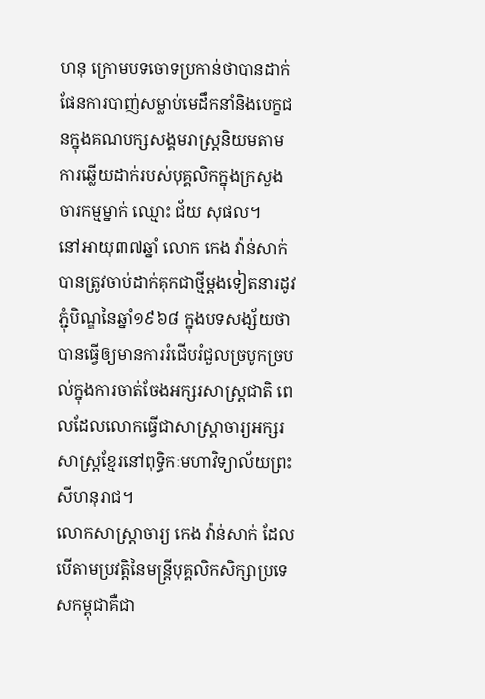ហនុ ក្រោមបទចោទប្រកាន់ថាបានដាក់ផែនការបាញ់សម្លាប់មេដឹកនាំនិងបេក្ខជនក្នុងគណបក្សសង្គមរាស្រ្ដនិយមតាមការឆ្លើយដាក់របស់បុគ្គលិកក្នុងក្រសួងចារកម្មម្នាក់ ឈ្មោះ ជ័យ សុផល។
នៅអាយុ៣៧ឆ្នាំ លោក កេង វ៉ាន់សាក់ បានត្រូវចាប់ដាក់គុកជាថ្មីម្ដងទៀតនារដូវភ្ជុំបិណ្ឌនៃឆ្នាំ១៩៦៨ ក្នុងបទសង្ស័យថាបានធ្វើឲ្យមានការរំជើបរំជួលច្របូកច្របល់ក្នុងការចាត់ចែងអក្សរសាស្រ្ដជាតិ ពេលដែលលោកធ្វើជាសាស្រ្ដាចារ្យអក្សរសាស្រ្ដខ្មែរនៅពុទ្ធិកៈមហាវិទ្យាល័យព្រះសីហនុរាជ។
លោកសាស្រ្ដាចារ្យ កេង វ៉ាន់សាក់ ដែលបើតាមប្រវត្តិនៃមន្រ្តីបុគ្គលិកសិក្សាប្រទេសកម្ពុជាគឺជា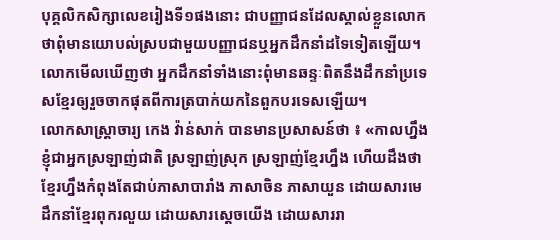បុគ្គលិកសិក្សាលេខរៀងទី១ផងនោះ ជាបញ្ញាជនដែលស្គាល់ខ្លួនលោកថាពុំមានយោបល់ស្របជាមួយបញ្ញាជនឬអ្នកដឹកនាំដទៃទៀតឡើយ។ លោកមើលឃើញថា អ្នកដឹកនាំទាំងនោះពុំមានឆន្ទៈពិតនឹងដឹកនាំប្រទេសខ្មែរឲ្យរួចចាកផុតពីការត្របាក់យកនៃពួកបរទេសឡើយ។
លោកសាស្រ្ដាចារ្យ កេង វ៉ាន់សាក់ បានមានប្រសាសន៍ថា ៖ «កាលហ្នឹងខ្ញុំជាអ្នកស្រឡាញ់ជាតិ ស្រឡាញ់ស្រុក ស្រឡាញ់ខ្មែរហ្នឹង ហើយដឹងថាខ្មែរហ្នឹងកំពុងតែជាប់ភាសាបារាំង ភាសាចិន ភាសាយួន ដោយសារមេដឹកនាំខ្មែរពុករលួយ ដោយសារស្ដេចយើង ដោយសាររា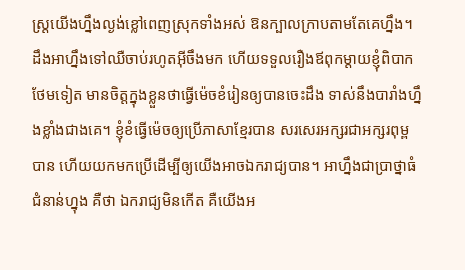ស្រ្ដយើងហ្នឹងល្ងង់ខ្លៅពេញស្រុកទាំងអស់ ឱនក្បាលក្រាបតាមតែគេហ្នឹង។ ដឹងអាហ្នឹងទៅឈឺចាប់រហូតអ៊ីចឹងមក ហើយទទួលរឿងឪពុកម្ដាយខ្ញុំពិបាកថែមទៀត មានចិត្តក្នុងខ្លួនថាធ្វើម៉េចខំរៀនឲ្យបានចេះដឹង ទាស់នឹងបារាំងហ្នឹងខ្លាំងជាងគេ។ ខ្ញុំខំធ្វើម៉េចឲ្យប្រើភាសាខ្មែរបាន សរសេរអក្សរជាអក្សរពុម្ពបាន ហើយយកមកប្រើដើម្បីឲ្យយើងអាចឯករាជ្យបាន។ អាហ្នឹងជាប្រាថ្នាធំជំនាន់ហ្នុង គឺថា ឯករាជ្យមិនកើត គឺយើងអ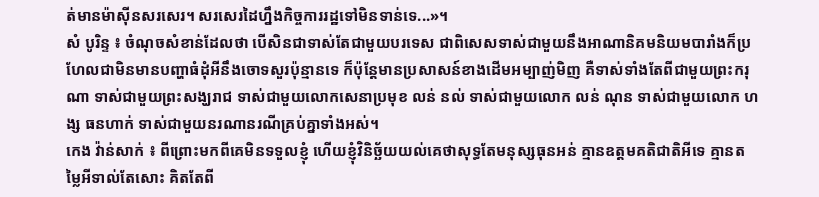ត់មានម៉ាស៊ីនសរសេរ។ សរសេរដៃហ្នឹងកិច្ចការរដ្ឋទៅមិនទាន់ទេ...»។
សំ បូរិន្ទ ៖ ចំណុចសំខាន់ដែលថា បើសិនជាទាស់តែជាមួយបរទេស ជាពិសេសទាស់ជាមួយនឹងអាណានិគមនិយមបារាំងក៏ប្រហែលជាមិនមានបញ្ហាធំដុំអីនឹងចោទសួរប៉ុន្មានទេ ក៏ប៉ុន្តែមានប្រសាសន៍ខាងដើមអម្បាញ់មិញ គឺទាស់ទាំងតែពីជាមួយព្រះករុណា ទាស់ជាមួយព្រះសង្ឃរាជ ទាស់ជាមួយលោកសេនាប្រមុខ លន់ នល់ ទាស់ជាមួយលោក លន់ ណុន ទាស់ជាមួយលោក ហង្ស ធនហាក់ ទាស់ជាមួយនរណានរណីគ្រប់គ្នាទាំងអស់។
កេង វ៉ាន់សាក់ ៖ ពីព្រោះមកពីគេមិនទទួលខ្ញុំ ហើយខ្ញុំវិនិច្ឆ័យយល់គេថាសុទ្ធតែមនុស្សធុនអន់ គ្មានឧត្ដមគតិជាតិអីទេ គ្មានតម្លៃអីទាល់តែសោះ គិតតែពី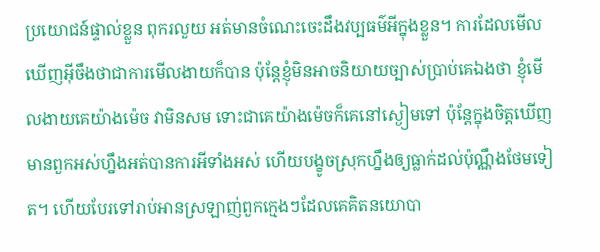ប្រយោជន៍ផ្ទាល់ខ្លួន ពុករលួយ អត់មានចំណេះចេះដឹងវប្បធម៌អីក្នុងខ្លួន។ ការដែលមើលឃើញអ៊ីចឹងថាជាការមើលងាយក៏បាន ប៉ុន្តែខ្ញុំមិនអាចនិយាយច្បាស់ប្រាប់គេឯងថា ខ្ញុំមើលងាយគេយ៉ាងម៉េច វាមិនសម ទោះជាគេយ៉ាងម៉េចក៏គេនៅស្ងៀមទៅ ប៉ុន្តែក្នុងចិត្តឃើញមានពួកអស់ហ្នឹងអត់បានការអីទាំងអស់ ហើយបង្ខូចស្រុកហ្នឹងឲ្យធ្លាក់ដល់ប៉ុណ្ណឹងថែមទៀត។ ហើយបែរទៅរាប់អានស្រឡាញ់ពួកក្មេងៗដែលគេគិតនយោបា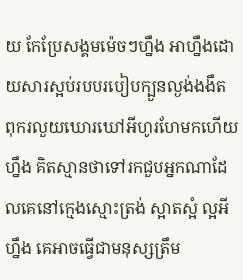យ កែប្រែសង្គមម៉េចៗហ្នឹង អាហ្នឹងដោយសារស្អប់របបរបៀបក្បួនល្ងង់ងងឹត ពុករលួយឃោរឃៅអីហូរហែមកហើយហ្នឹង គិតស្មានថាទៅរកជួបអ្នកណាដែលគេនៅក្មេងស្មោះត្រង់ ស្អាតស្អំ ល្អអីហ្នឹង គេអាចធ្វើជាមនុស្សត្រឹម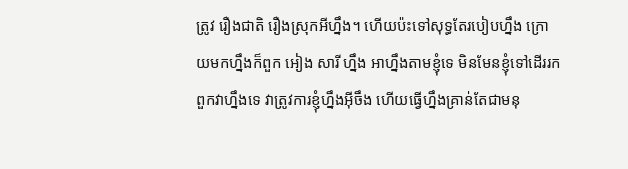ត្រូវ រឿងជាតិ រឿងស្រុកអីហ្នឹង។ ហើយប៉ះទៅសុទ្ធតែរបៀបហ្នឹង ក្រោយមកហ្នឹងក៏ពួក អៀង សារី ហ្នឹង អាហ្នឹងតាមខ្ញុំទេ មិនមែនខ្ញុំទៅដើររកពួកវាហ្នឹងទេ វាត្រូវការខ្ញុំហ្នឹងអ៊ីចឹង ហើយធ្វើហ្នឹងគ្រាន់តែជាមនុ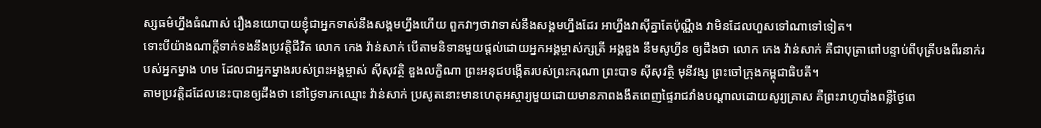ស្សធម៌ហ្នឹងធំណាស់ រឿងនយោបាយខ្ញុំជាអ្នកទាស់នឹងសង្គមហ្នឹងហើយ ពួកវាៗថាវាទាស់នឹងសង្គមហ្នឹងដែរ អាហ្នឹងវាស៊ីគ្នាតែប៉ុណ្ណឺង វាមិនដែលហួសទៅណាទៅទៀត។
ទោះបីយ៉ាងណាក្ដីទាក់ទងនឹងប្រវត្តិជីវិត លោក កេង វ៉ាន់សាក់ បើតាមនិទានមួយផ្ដល់ដោយអ្នកអង្គម្ចាស់ក្សត្រី អង្គឌួង នឹមសូហ្វីន ឲ្យដឹងថា លោក កេង វ៉ាន់សាក់ គឺជាបុត្រាពៅបន្ទាប់ពីបុត្រីបងពីរនាក់របស់អ្នកម្នាង ហម ដែលជាអ្នកម្នាងរបស់ព្រះអង្គម្ចាស់ ស៊ីសុវត្ថិ ឌួងលក្ខិណា ព្រះអនុជបង្កើតរបស់ព្រះករុណា ព្រះបាទ ស៊ីសុវត្ថិ មុនីវង្ស ព្រះចៅក្រុងកម្ពុជាធិបតី។
តាមប្រវត្តិដដែលនេះបានឲ្យដឹងថា នៅថ្ងៃទារកឈ្មោះ វ៉ាន់សាក់ ប្រសូតនោះមានហេតុអស្ចារ្យមួយដោយមានភាពងងឹតពេញផ្ទៃរាជវាំងបណ្ដាលដោយសូរ្យគ្រាស គឺព្រះរាហូបាំងពន្លឺថ្ងៃពេ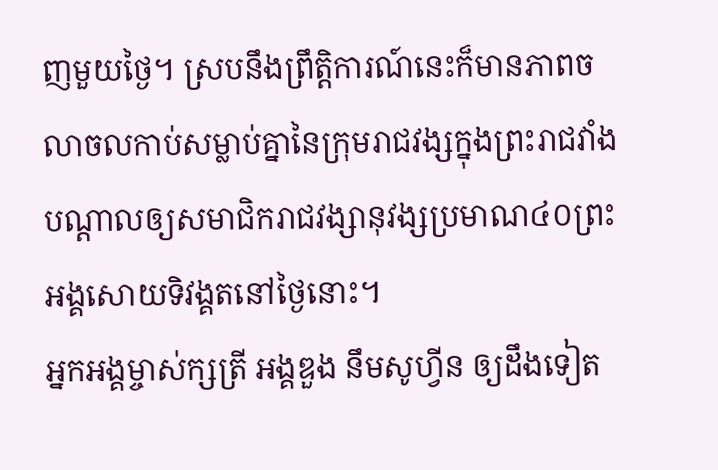ញមួយថ្ងៃ។ ស្របនឹងព្រឹត្តិការណ៍នេះក៏មានភាពចលាចលកាប់សម្លាប់គ្នានៃក្រុមរាជវង្សក្នុងព្រះរាជវាំងបណ្ដាលឲ្យសមាជិករាជវង្សានុវង្សប្រមាណ៤០ព្រះអង្គសោយទិវង្គតនៅថ្ងៃនោះ។
អ្នកអង្គម្ចាស់ក្សត្រី អង្គឌួង នឹមសូហ្វីន ឲ្យដឹងទៀត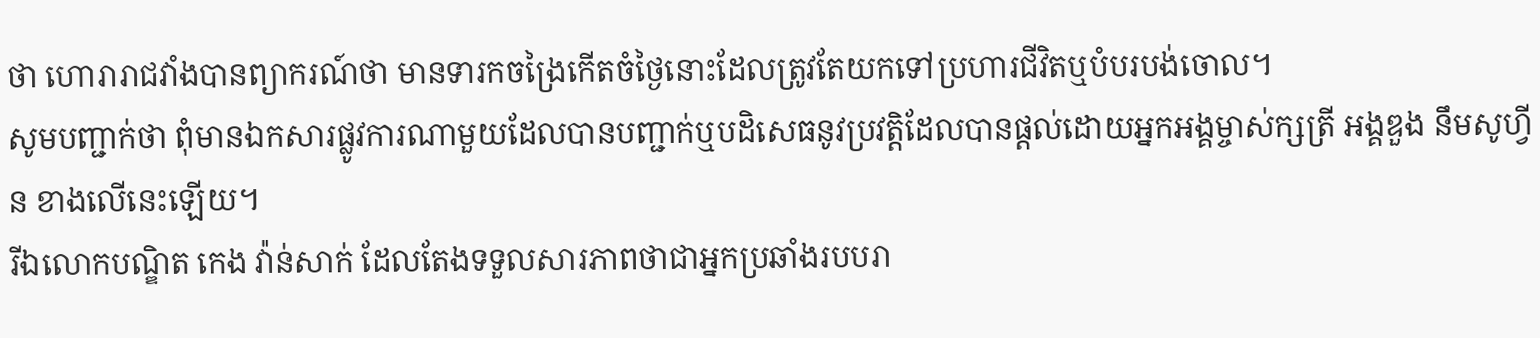ថា ហោរារាជវាំងបានព្យាករណ៍ថា មានទារកចង្រៃកើតចំថ្ងៃនោះដែលត្រូវតែយកទៅប្រហារជីវិតឬបំបរបង់ចោល។
សូមបញ្ជាក់ថា ពុំមានឯកសារផ្លូវការណាមួយដែលបានបញ្ជាក់ឬបដិសេធនូវប្រវត្តិដែលបានផ្ដល់ដោយអ្នកអង្គម្ចាស់ក្សត្រី អង្គឌួង នឹមសូហ្វីន ខាងលើនេះឡើយ។
រីឯលោកបណ្ឌិត កេង វ៉ាន់សាក់ ដែលតែងទទួលសារភាពថាជាអ្នកប្រឆាំងរបបរា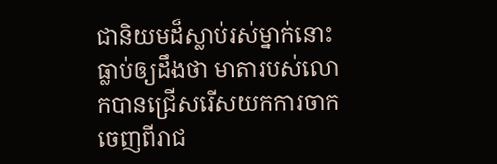ជានិយមដ៏ស្លាប់រស់ម្នាក់នោះធ្លាប់ឲ្យដឹងថា មាតារបស់លោកបានជ្រើសរើសយកការចាកចេញពីរាជ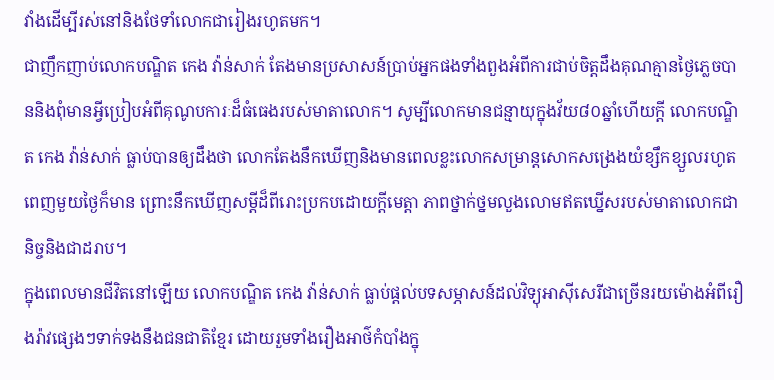វាំងដើម្បីរស់នៅនិងថែទាំលោកជារៀងរហូតមក។
ជាញឹកញាប់លោកបណ្ឌិត កេង វ៉ាន់សាក់ តែងមានប្រសាសន៍ប្រាប់អ្នកផងទាំងពួងអំពីការជាប់ចិត្តដឹងគុណគ្មានថ្ងៃភ្លេចបាននិងពុំមានអ្វីប្រៀបអំពីគុណូបការៈដ៏ធំធេងរបស់មាតាលោក។ សូម្បីលោកមានជន្មាយុក្នុងវ័យ៨០ឆ្នាំហើយក្ដី លោកបណ្ឌិត កេង វ៉ាន់សាក់ ធ្លាប់បានឲ្យដឹងថា លោកតែងនឹកឃើញនិងមានពេលខ្លះលោកសម្រាន្តសោកសង្រេងយំខ្សឹកខ្សួលរហូតពេញមួយថ្ងៃក៏មាន ព្រោះនឹកឃើញសម្ដីដ៏ពីរោះប្រកបដោយក្ដីមេត្តា ភាពថ្នាក់ថ្នមលួងលោមឥតឃ្នើសរបស់មាតាលោកជានិច្ចនិងជាដរាប។
ក្នុងពេលមានជីវិតនៅឡើយ លោកបណ្ឌិត កេង វ៉ាន់សាក់ ធ្លាប់ផ្ដល់បទសម្ភាសន៍ដល់វិទ្យុអាស៊ីសេរីជាច្រើនរយម៉ោងអំពីរឿងរ៉ាវផ្សេងៗទាក់ទងនឹងជនជាតិខ្មែរ ដោយរួមទាំងរឿងអាថ៌កំបាំងក្នុ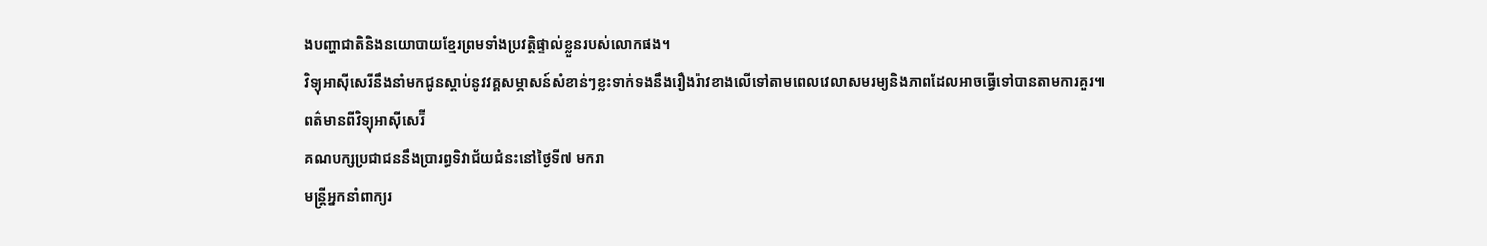ងបញ្ហាជាតិនិងនយោបាយខ្មែរព្រមទាំងប្រវត្តិផ្ទាល់ខ្លួនរបស់លោកផង។
វិទ្យុអាស៊ីសេរីនឹងនាំមកជូនស្ដាប់នូវវគ្គសម្ភាសន៍សំខាន់ៗខ្លះទាក់ទងនឹងរឿងរ៉ាវខាងលើទៅតាមពេលវេលាសមរម្យនិងភាពដែលអាចធ្វើទៅបានតាមការគួរ៕
ពត៌មានពីវិទ្យុអាស៊ីសេរ៊ី
គណបក្សប្រជាជននឹងប្រារព្ធទិវាជ័យជំនះនៅថ្ងៃទី៧ មករា
មន្ត្រីអ្នកនាំពាក្យរ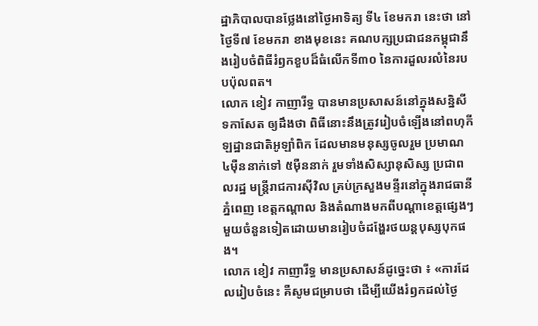ដ្ឋាភិបាលបានថ្លែងនៅថ្ងៃអាទិត្យ ទី៤ ខែមករា នេះថា នៅថ្ងៃទី៧ ខែមករា ខាងមុខនេះ គណបក្សប្រជាជនកម្ពុជានឹងរៀបចំពិធីរំឭកខួបដ៏ធំលើកទី៣០ នៃការដួលរលំនៃរបបប៉ុលពត។
លោក ខៀវ កាញារីទ្ធ បានមានប្រសាសន៍នៅក្នុងសន្និសីទកាសែត ឲ្យដឹងថា ពិធីនោះនឹងត្រូវរៀបចំឡើងនៅពហុកីឡដ្ឋានជាតិអូឡាំពិក ដែលមានមនុស្សចូលរួម ប្រមាណ ៤ម៉ឺននាក់ទៅ ៥ម៉ឺននាក់ រួមទាំងសិស្សានុសិស្ស ប្រជាពលរដ្ឋ មន្ត្រីរាជការស៊ីវិល គ្រប់ក្រសួងមន្ទីរនៅក្នុងរាជធានីភ្នំពេញ ខេត្តកណ្តាល និងតំណាងមកពីបណ្តាខេត្តផ្សេងៗមួយចំនួនទៀតដោយមានរៀបចំដង្ហែរថយន្តបុស្សបុកផង។
លោក ខៀវ កាញារីទ្ធ មានប្រសាសន៍ដូច្នេះថា ៖ «ការដែលរៀបចំនេះ គឺសូមជម្រាបថា ដើម្បីយើងរំឭកដល់ថ្ងៃ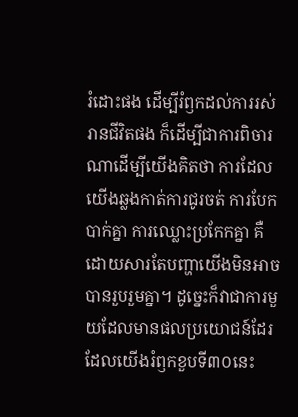រំដោះផង ដើម្បីរំឭកដល់ការរស់រានជីវិតផង ក៏ដើម្បីជាការពិចារណាដើម្បីយើងគិតថា ការដែលយើងឆ្លងកាត់ការជូរចត់ ការបែកបាក់គ្នា ការឈ្លោះប្រកែកគ្នា គឺដោយសារតែបញ្ហាយើងមិនអាចបានរួបរួមគ្នា។ ដូច្នេះក៏វាជាការមួយដែលមានផលប្រយោជន៍ដែរ ដែលយើងរំឭកខួបទី៣០នេះ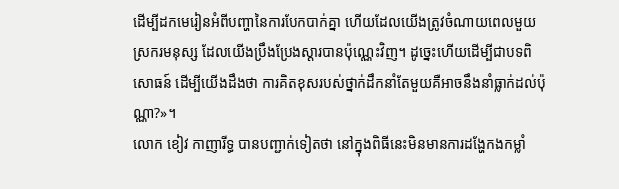ដើម្បីដកមេរៀនអំពីបញ្ហានៃការបែកបាក់គ្នា ហើយដែលយើងត្រូវចំណាយពេលមួយស្រករមនុស្ស ដែលយើងប្រឹងប្រែងស្ដារបានប៉ុណ្ណេះវិញ។ ដូច្នេះហើយដើម្បីជាបទពិសោធន៍ ដើម្បីយើងដឹងថា ការគិតខុសរបស់ថ្នាក់ដឹកនាំតែមួយគឺអាចនឹងនាំធ្លាក់ដល់ប៉ុណ្ណា?»។
លោក ខៀវ កាញារីទ្ធ បានបញ្ជាក់ទៀតថា នៅក្នុងពិធីនេះមិនមានការដង្ហែកងកម្លាំ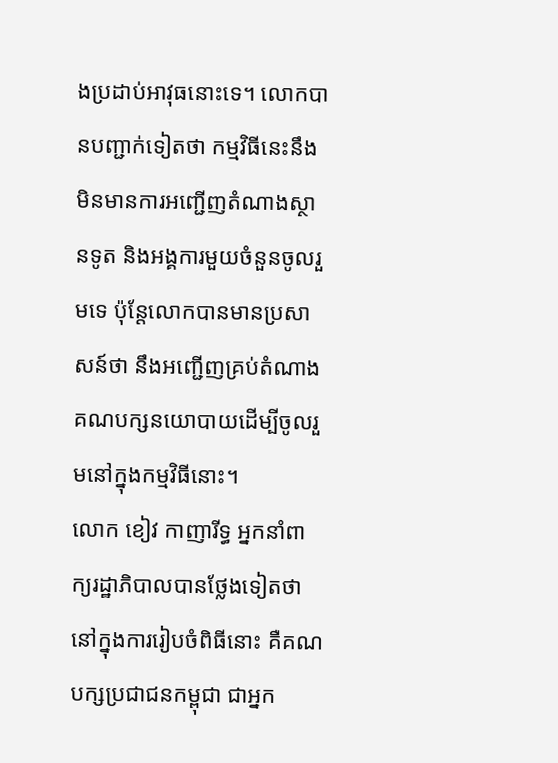ងប្រដាប់អាវុធនោះទេ។ លោកបានបញ្ជាក់ទៀតថា កម្មវិធីនេះនឹងមិនមានការអញ្ជើញតំណាងស្ថានទូត និងអង្គការមួយចំនួនចូលរួមទេ ប៉ុន្តែលោកបានមានប្រសាសន៍ថា នឹងអញ្ជើញគ្រប់តំណាងគណបក្សនយោបាយដើម្បីចូលរួមនៅក្នុងកម្មវិធីនោះ។
លោក ខៀវ កាញារីទ្ធ អ្នកនាំពាក្យរដ្ឋាភិបាលបានថ្លែងទៀតថា នៅក្នុងការរៀបចំពិធីនោះ គឺគណបក្សប្រជាជនកម្ពុជា ជាអ្នក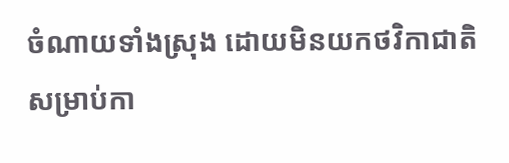ចំណាយទាំងស្រុង ដោយមិនយកថវិកាជាតិសម្រាប់កា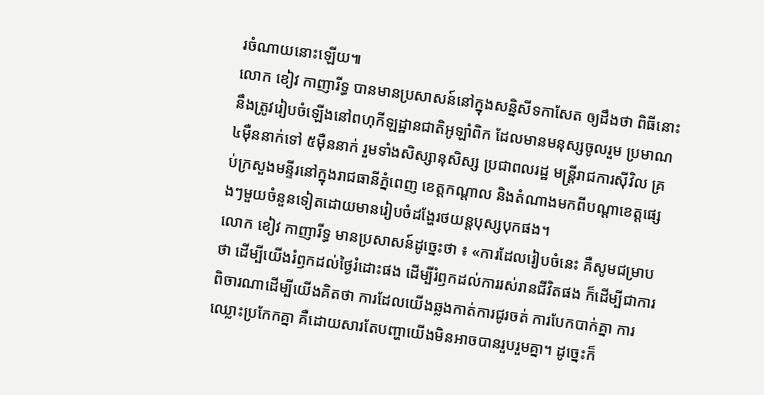រចំណាយនោះឡើយ៕
លោក ខៀវ កាញារីទ្ធ បានមានប្រសាសន៍នៅក្នុងសន្និសីទកាសែត ឲ្យដឹងថា ពិធីនោះនឹងត្រូវរៀបចំឡើងនៅពហុកីឡដ្ឋានជាតិអូឡាំពិក ដែលមានមនុស្សចូលរួម ប្រមាណ ៤ម៉ឺននាក់ទៅ ៥ម៉ឺននាក់ រួមទាំងសិស្សានុសិស្ស ប្រជាពលរដ្ឋ មន្ត្រីរាជការស៊ីវិល គ្រប់ក្រសួងមន្ទីរនៅក្នុងរាជធានីភ្នំពេញ ខេត្តកណ្តាល និងតំណាងមកពីបណ្តាខេត្តផ្សេងៗមួយចំនួនទៀតដោយមានរៀបចំដង្ហែរថយន្តបុស្សបុកផង។
លោក ខៀវ កាញារីទ្ធ មានប្រសាសន៍ដូច្នេះថា ៖ «ការដែលរៀបចំនេះ គឺសូមជម្រាបថា ដើម្បីយើងរំឭកដល់ថ្ងៃរំដោះផង ដើម្បីរំឭកដល់ការរស់រានជីវិតផង ក៏ដើម្បីជាការពិចារណាដើម្បីយើងគិតថា ការដែលយើងឆ្លងកាត់ការជូរចត់ ការបែកបាក់គ្នា ការឈ្លោះប្រកែកគ្នា គឺដោយសារតែបញ្ហាយើងមិនអាចបានរួបរួមគ្នា។ ដូច្នេះក៏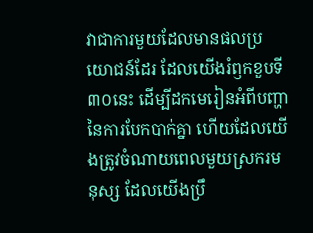វាជាការមួយដែលមានផលប្រយោជន៍ដែរ ដែលយើងរំឭកខួបទី៣០នេះ ដើម្បីដកមេរៀនអំពីបញ្ហានៃការបែកបាក់គ្នា ហើយដែលយើងត្រូវចំណាយពេលមួយស្រករមនុស្ស ដែលយើងប្រឹ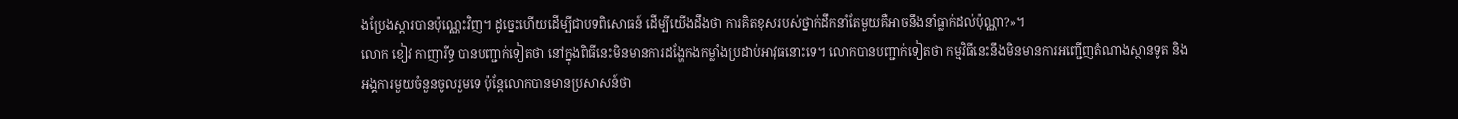ងប្រែងស្ដារបានប៉ុណ្ណេះវិញ។ ដូច្នេះហើយដើម្បីជាបទពិសោធន៍ ដើម្បីយើងដឹងថា ការគិតខុសរបស់ថ្នាក់ដឹកនាំតែមួយគឺអាចនឹងនាំធ្លាក់ដល់ប៉ុណ្ណា?»។
លោក ខៀវ កាញារីទ្ធ បានបញ្ជាក់ទៀតថា នៅក្នុងពិធីនេះមិនមានការដង្ហែកងកម្លាំងប្រដាប់អាវុធនោះទេ។ លោកបានបញ្ជាក់ទៀតថា កម្មវិធីនេះនឹងមិនមានការអញ្ជើញតំណាងស្ថានទូត និងអង្គការមួយចំនួនចូលរួមទេ ប៉ុន្តែលោកបានមានប្រសាសន៍ថា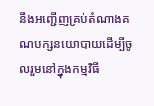នឹងអញ្ជើញគ្រប់តំណាងគណបក្សនយោបាយដើម្បីចូលរួមនៅក្នុងកម្មវិធី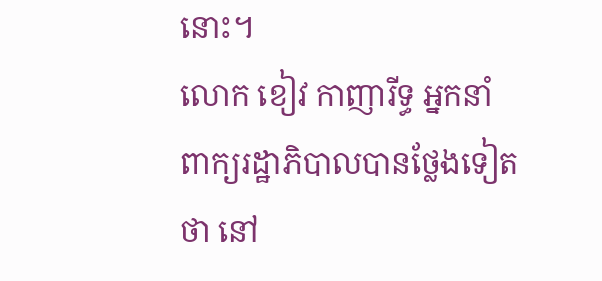នោះ។
លោក ខៀវ កាញារីទ្ធ អ្នកនាំពាក្យរដ្ឋាភិបាលបានថ្លែងទៀតថា នៅ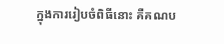ក្នុងការរៀបចំពិធីនោះ គឺគណប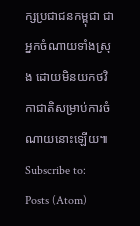ក្សប្រជាជនកម្ពុជា ជាអ្នកចំណាយទាំងស្រុង ដោយមិនយកថវិកាជាតិសម្រាប់ការចំណាយនោះឡើយ៕
Subscribe to:
Posts (Atom)